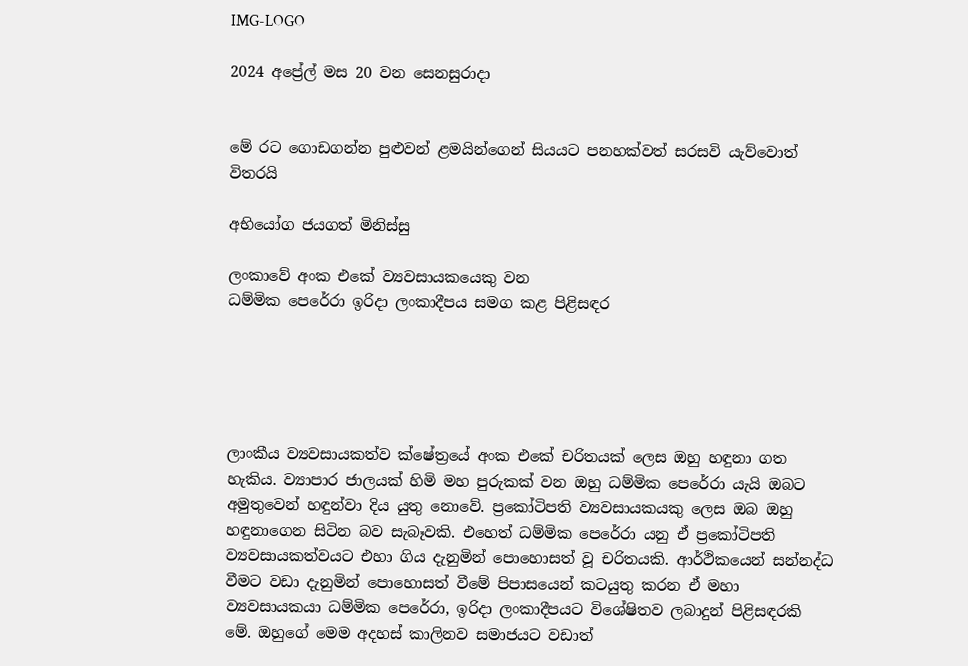IMG-LOGO

2024 අප්‍රේල් මස 20 වන සෙනසුරාදා


මේ රට ගොඩගන්න පුළුවන් ළමයින්ගෙන් සියයට පනහක්වත් සරසවි යැව්වොත් විතරයි

අභියෝග ජයගත් මිනිස්සු

ලංකාවේ අංක එකේ ව්‍යවසායකයෙකු වන
ධම්මික පෙරේරා ඉරිදා ලංකාදීපය සමග කළ පිළිසඳර





ලාංකීය ව්‍යවසායකත්ව ක්ෂේත්‍රයේ අංක එකේ චරිතයක් ලෙස ඔහු හඳුනා ගත හැකිය. ව්‍යාපාර ජාලයක් හිමි මහ පුරුකක් වන ඔහු ධම්මික පෙරේරා යැයි ඔබට අමුතුවෙන් හඳුන්වා දිය යුතු නොවේ. ප්‍රකෝටිපති ව්‍යවසායකයකු ලෙස ඔබ ඔහු හඳුනාගෙන සිටින බව සැබෑවකි. එහෙත් ධම්මික පෙරේරා යනු ඒ ප්‍රකෝටිපති ව්‍යවසායකත්වයට එහා ගිය දැනුමින් පොහොසත් වූ චරිතයකි. ආර්ථිකයෙන් සන්නද්ධ වීමට වඩා දැනුමින් පොහොසත් වීමේ පිපාසයෙන් කටයුතු කරන ඒ මහා ව්‍යවසායකයා ධම්මික පෙරේරා, ඉරිදා ලංකාදීපයට විශේෂිතව ලබාදුන් පිළිසඳරකි මේ. ඔහුගේ මෙම අදහස් කාලිනව සමාජයට වඩාත්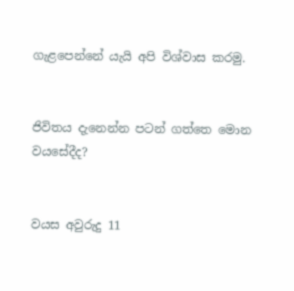ගැළපෙන්නේ යැයි අපි විශ්වාස කරමු.


ජිවිතය දැනෙන්න පටන් ගත්තෙ මොන වයසේදීද?


වයස අවුරුදු 11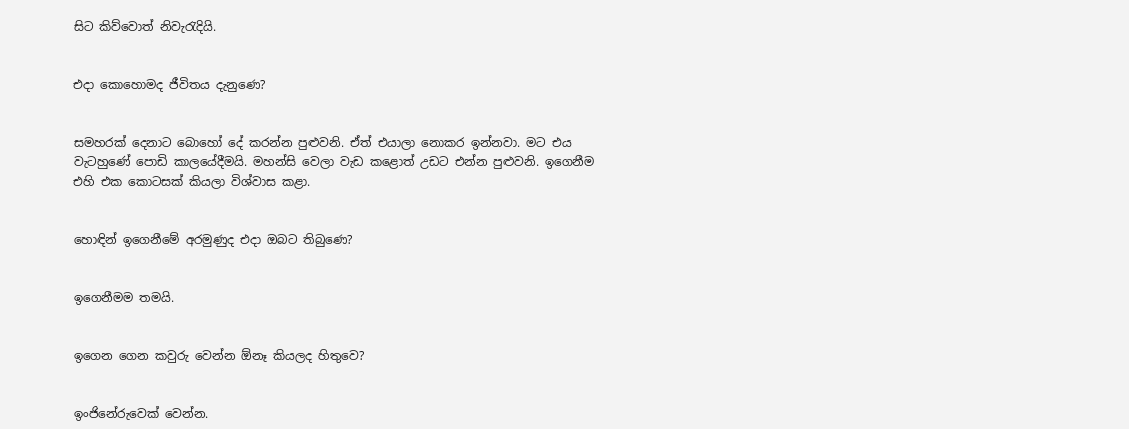සිට කිව්වොත් නිවැරැදියි.


එදා කොහොමද ජීවිතය දැනුණෙ?


සමහරක් දෙනාට බොහෝ දේ කරන්න පුළුවනි. ඒත් එයාලා නොකර ඉන්නවා. මට එය වැටහුණේ පොඩි කාලයේදීමයි. මහන්සි වෙලා වැඩ කළොත් උඩට එන්න පුළුවනි. ඉගෙනීම එහි එක කොටසක් කියලා විශ්වාස කළා.


හොඳින් ඉගෙනීමේ අරමුණුද එදා ඔබට තිබුණෙ?


ඉගෙනීමම තමයි.


ඉගෙන ගෙන කවුරු වෙන්න ඕනෑ කියලද හිතුවෙ?


ඉංජිනේරුවෙක් වෙන්න.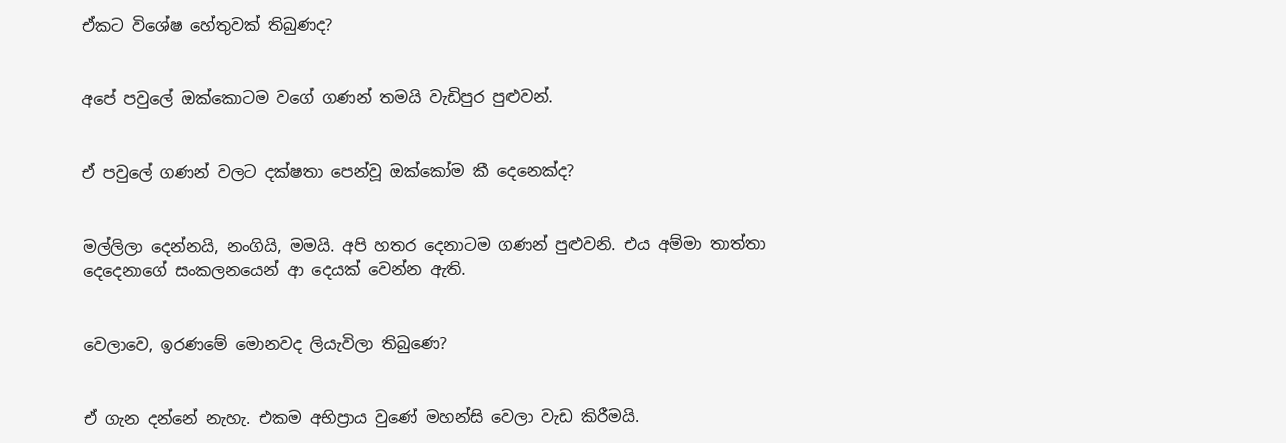ඒකට විශේෂ හේතුවක් තිබුණද?


අපේ පවුලේ ඔක්කොටම වගේ ගණන් තමයි වැඩිපුර පුළුවන්.


ඒ පවුලේ ගණන් වලට දක්ෂතා පෙන්වූ ඔක්කෝම කී දෙනෙක්ද?


මල්ලිලා දෙන්නයි, නංගියි, මමයි. අපි හතර දෙනාටම ගණන් පුළුවනි. එය අම්මා තාත්තා දෙදෙනාගේ සංකලනයෙන් ආ දෙයක් වෙන්න ඇති.


වෙලාවෙ, ඉරණමේ මොනවද ලියැවිලා තිබුණෙ?


ඒ ගැන දන්නේ නැහැ. එකම අභිප්‍රාය වුණේ මහන්සි වෙලා වැඩ කිරීමයි.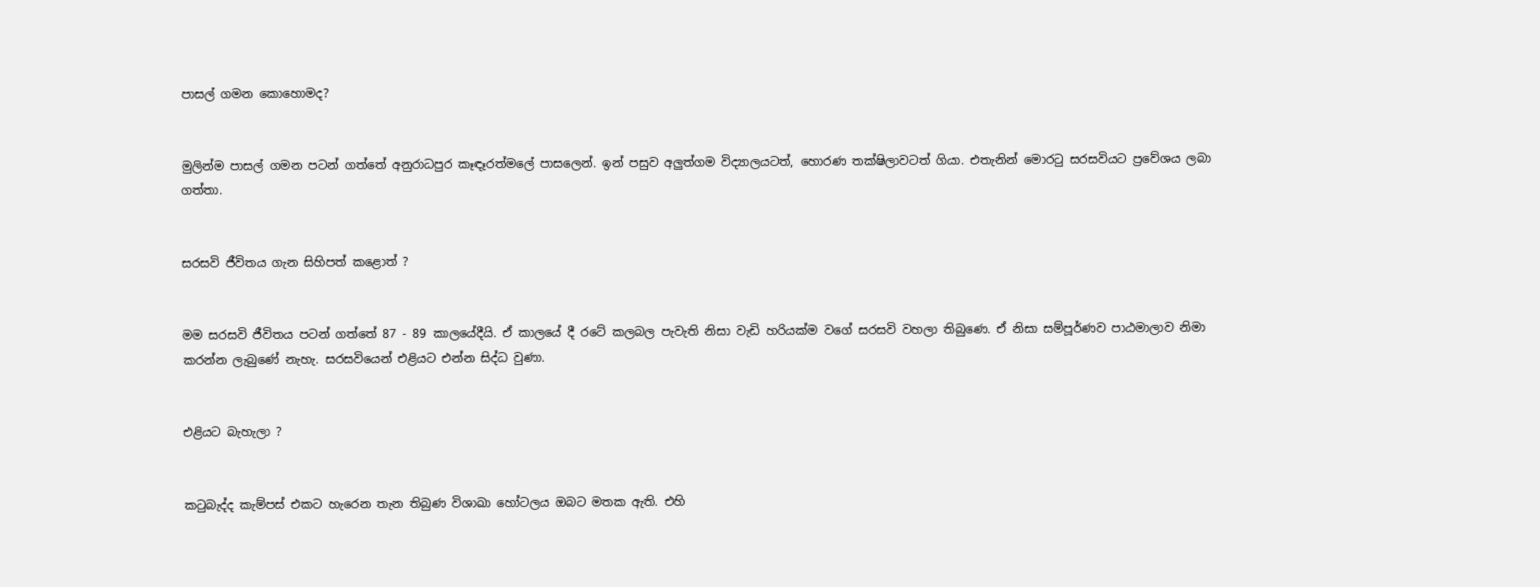පාසල් ගමන කොහොමද?


මුලින්ම පාසල් ගමන පටන් ගත්තේ අනුරාධපුර කෑඳෑරත්මලේ පාසලෙන්. ඉන් පසුව අලුත්ගම විද්‍යාලයටත්, හොරණ තක්ෂිලාවටත් ගියා. එතැනින් මොරටු සරසවියට ප්‍රවේශය ලබා ගත්තා.


සරසවි ජීවිතය ගැන සිහිපත් කළොත් ?


මම සරසවි ජීවිතය පටන් ගත්තේ 87 - 89 කාලයේදීයි. ඒ කාලයේ දී රටේ කලබල පැවැති නිසා වැඩි හරියක්ම වගේ සරසවි වහලා තිබුණෙ. ඒ නිසා සම්පූර්ණව පාඨමාලාව නිමා කරන්න ලැබුණේ නැහැ. සරසවියෙන් එළියට එන්න සිද්ධ වුණා.


එළියට බැහැලා ?


කටුබැද්ද කැම්පස් එකට හැරෙන තැන තිබුණ විශාඛා හෝටලය ඔබට මතක ඇති. එහි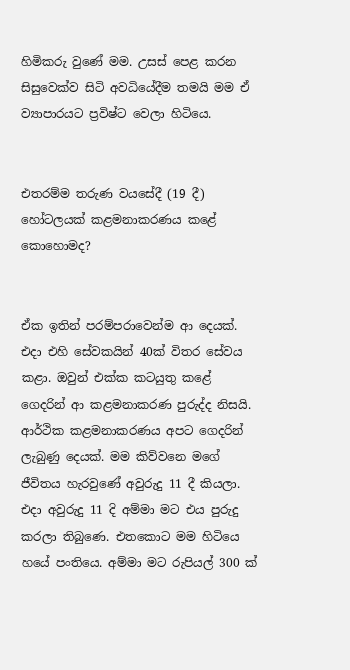හිමිකරු වුණේ මම. උසස් පෙළ කරන සිසුවෙක්ව සිටි අවධියේදීම තමයි මම ඒ ව්‍යාපාරයට ප්‍රවිෂ්ට වෙලා හිටියෙ.


එතරම්ම තරුණ වයසේදී (19 දී) හෝටලයක් කළමනාකරණය කළේ කොහොමද?


ඒක ඉතින් පරම්පරාවෙන්ම ආ දෙයක්. එදා එහි සේවකයින් 40ක් විතර සේවය කළා. ඔවුන් එක්ක කටයුතු කළේ ගෙදරින් ආ කළමනාකරණ පුරුද්ද නිසයි. ආර්ථික කළමනාකරණය අපට ගෙදරින් ලැබුණු දෙයක්. මම කිව්වනෙ මගේ ජීවිතය හැරවුණේ අවුරුදු 11 දී කියලා. එදා අවුරුදු 11 දි අම්මා මට එය පුරුදු කරලා තිබුණෙ. එතකොට මම හිටියෙ හයේ පංතියෙ. අම්මා මට රුපියල් 300 ක්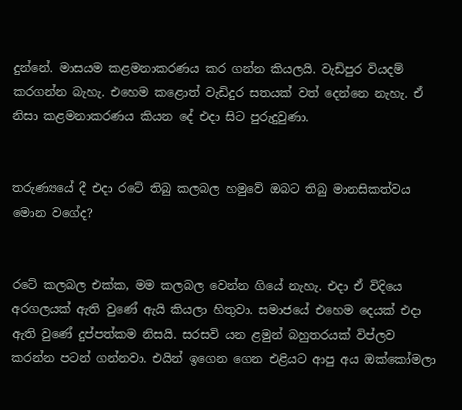දුන්නේ. මාසයම කළමනාකරණය කර ගන්න කියලයි. වැඩිපුර වියදම් කරගන්න බැහැ. එහෙම කළොත් වැඩිදුර සතයක් වත් දෙන්නෙ නැහැ. ඒ නිසා කළමනාකරණය කියන දේ එදා සිට පුරුදුවුණා.


තරුණ්‍යයේ දී එදා රටේ තිබු කලබල හමුවේ ඔබට තිබු මානසිකත්වය මොන වගේද?


රටේ කලබල එක්ක, මම කලබල වෙන්න ගියේ නැහැ. එදා ඒ විදියෙ අරගලයක් ඇති වුණේ ඇයි කියලා හිතුවා. සමාජයේ එහෙම දෙයක් එදා ඇති වුණේ දුප්පත්කම නිසයි. සරසවි යන ළමුන් බහුතරයක් විප්ලව කරන්න පටන් ගන්නවා. එයින් ඉගෙන ගෙන එළියට ආපු අය ඔක්කෝමලා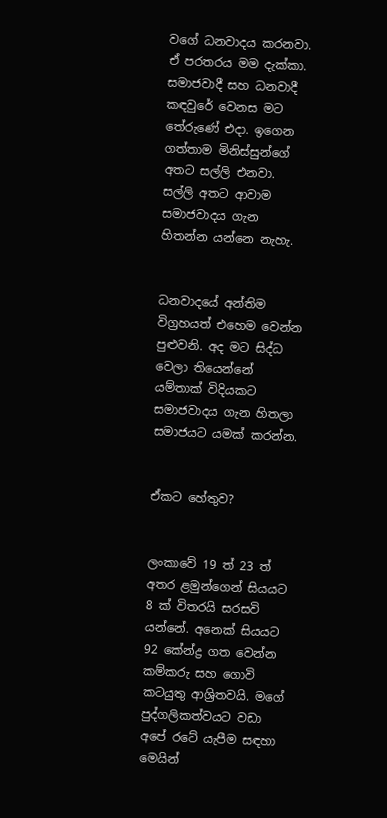වගේ ධනවාදය කරනවා. ඒ පරතරය මම දැක්කා. සමාජවාදී සහ ධනවාදී කඳවුරේ වෙනස මට තේරුණේ එදා. ඉගෙන ගත්තාම මිනිස්සුන්ගේ අතට සල්ලි එනවා. සල්ලි අතට ආවාම සමාජවාදය ගැන හිතන්න යන්නෙ නැහැ.


ධනවාදයේ අන්තිම විග්‍රහයත් එහෙම වෙන්න පුළුවනි. අද මට සිද්ධ වෙලා තියෙන්නේ යම්තාක් විදියකට සමාජවාදය ගැන හිතලා සමාජයට යමක් කරන්න.


ඒකට හේතුව?


ලංකාවේ 19 ත් 23 ත් අතර ළමුන්ගෙන් සියයට 8 ක් විතරයි සරසවි යන්නේ. අනෙක් සියයට 92 කේන්ද්‍ර ගත වෙන්න කම්කරු සහ ගොවි කටයුතු ආශ්‍රිතවයි. මගේ පුද්ගලිකත්වයට වඩා අපේ රටේ යැපීම සඳහා මෙයින්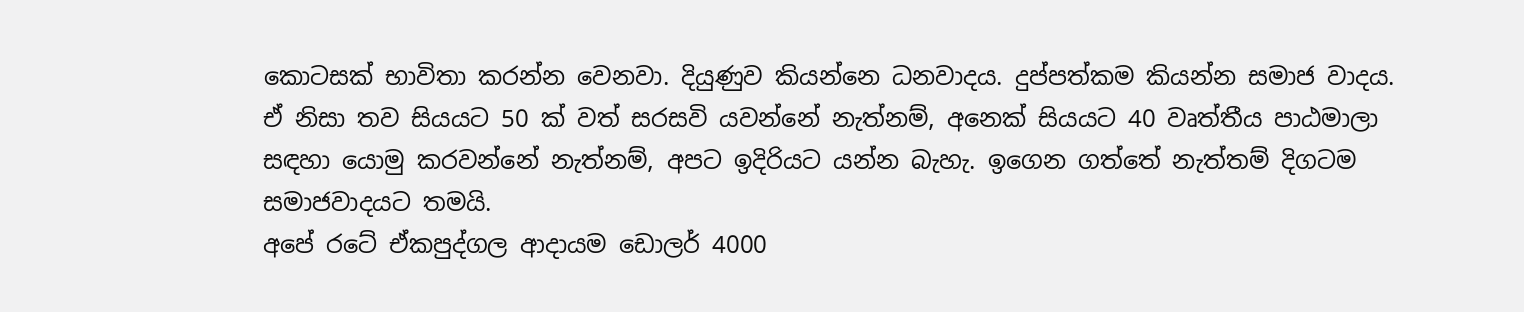කොටසක් භාවිතා කරන්න වෙනවා. දියුණුව කියන්නෙ ධනවාදය. දුප්පත්කම කියන්න සමාජ වාදය. ඒ නිසා තව සියයට 50 ක් වත් සරසවි යවන්නේ නැත්නම්, අනෙක් සියයට 40 වෘත්තීය පාඨමාලා සඳහා යොමු කරවන්නේ නැත්නම්, අපට ඉදිරියට යන්න බැහැ. ඉගෙන ගත්තේ නැත්තම් දිගටම සමාජවාදයට තමයි.
අපේ රටේ ඒකපුද්ගල ආදායම ඩොලර් 4000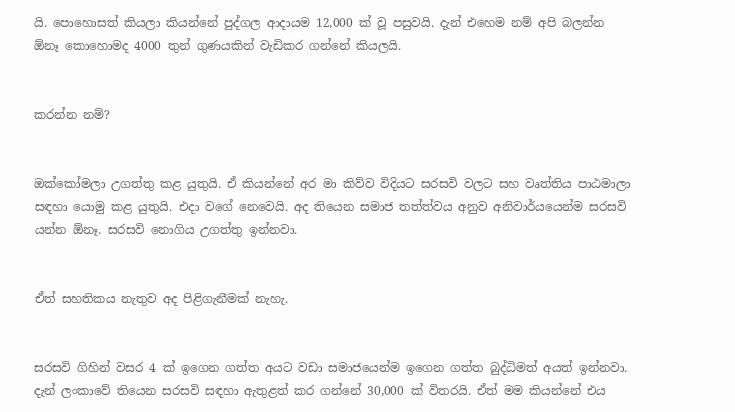යි. පොහොසත් කියලා කියන්නේ පුද්ගල ආදායම 12,000 ක් වූ පසුවයි. දැන් එහෙම නම් අපි බලන්න ඕනෑ කොහොමද 4000 තුන් ගුණයකින් වැඩිකර ගන්නේ කියලයි.


කරන්න නම්?


ඔක්කෝමලා උගත්තු කළ යුතුයි. ඒ කියන්නේ අර මා කිව්ව විදියට සරසවි වලට සහ වෘත්තිය පාඨමාලා සඳහා යොමු කළ යුතුයි. එදා වගේ නෙවෙයි. අද තියෙන සමාජ තත්ත්වය අනුව අනිවාර්යයෙන්ම සරසවි යන්න ඕනෑ. සරසවි නොගිය උගත්තු ඉන්නවා.


ඒත් සහතිකය නැතුව අද පිළිගැනීමක් නැහැ.


සරසවි ගිහින් වසර 4 ක් ඉගෙන ගත්ත අයට වඩා සමාජයෙන්ම ඉගෙන ගත්ත බුද්ධිමත් අයත් ඉන්නවා. දැන් ලංකාවේ තියෙන සරසවි සඳහා ඇතුළත් කර ගන්නේ 30,000 ක් විතරයි. ඒත් මම කියන්නේ එය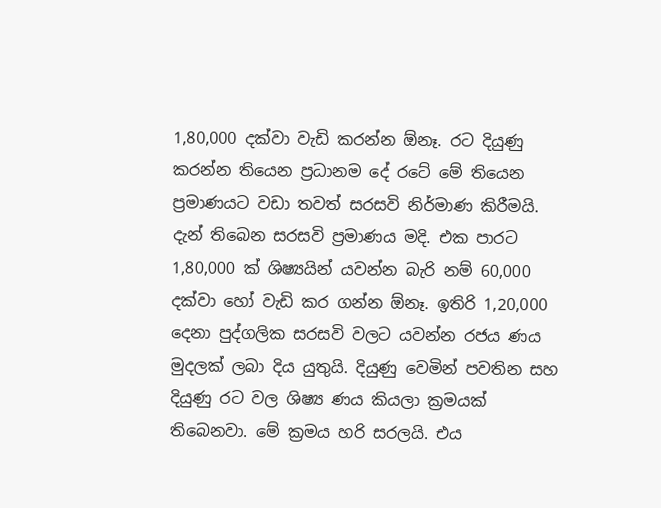1,80,000 දක්වා වැඩි කරන්න ඕනෑ. රට දියුණු කරන්න තියෙන ප්‍රධානම දේ රටේ මේ තියෙන ප්‍රමාණයට වඩා තවත් සරසවි නිර්මාණ කිරීමයි. දැන් තිබෙන සරසවි ප්‍රමාණය මදි. එක පාරට 1,80,000 ක් ශිෂ්‍යයින් යවන්න බැරි නම් 60,000 දක්වා හෝ වැඩි කර ගන්න ඕනෑ. ඉතිරි 1,20,000 දෙනා පුද්ගලික සරසවි වලට යවන්න රජය ණය මුදලක් ලබා දිය යුතුයි. දියුණු වෙමින් පවතින සහ දියුණු රට වල ශිෂ්‍ය ණය කියලා ක්‍රමයක් තිබෙනවා. මේ ක්‍රමය හරි සරලයි. එය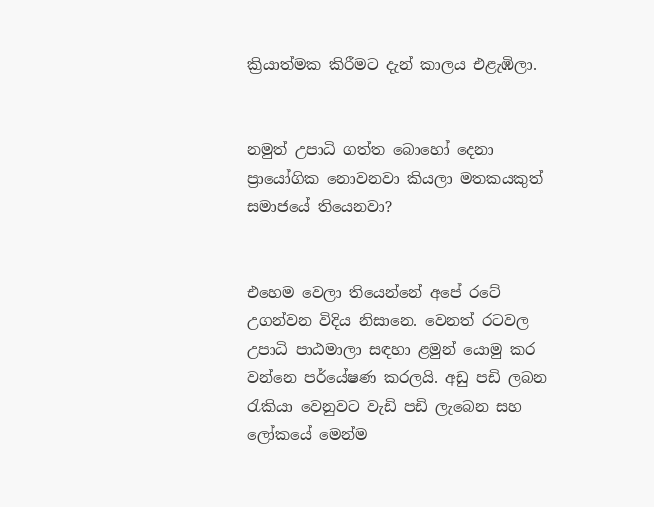ක්‍රියාත්මක කිරීමට දැන් කාලය එළැඹිලා.


නමුත් උපාධි ගත්ත බොහෝ දෙනා ප්‍රායෝගික නොවනවා කියලා මතකයකුත් සමාජයේ තියෙනවා?


එහෙම වෙලා තියෙන්නේ අපේ රටේ උගන්වන විදිය නිසානෙ. වෙනත් රටවල උපාධි පාඨමාලා සඳහා ළමුන් යොමු කර වන්නෙ පර්‌යේෂණ කරලයි. අඩු පඩි ලබන රැකියා වෙනුවට වැඩි පඩි ලැබෙන සහ ලෝකයේ මෙන්ම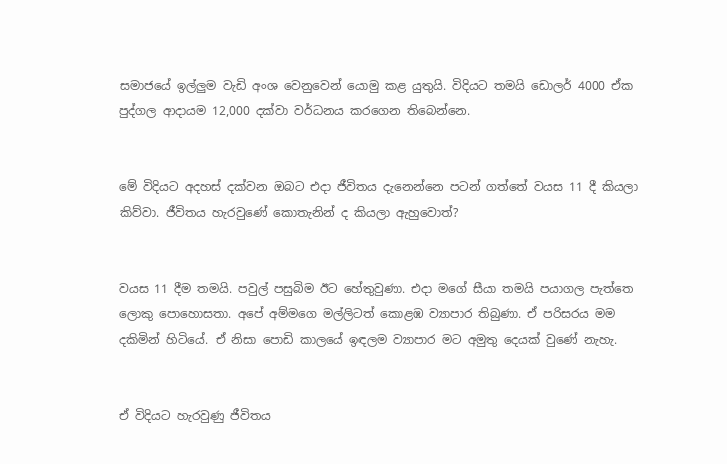සමාජයේ ඉල්ලුම වැඩි අංශ වෙනුවෙන් යොමු කළ යුතුයි. විදියට තමයි ඩොලර් 4000 ඒක පුද්ගල ආදායම 12,000 දක්වා වර්ධනය කරගෙන තිබෙන්නෙ.


මේ විදියට අදහස් දක්වන ඔබට එදා ජීවිතය දැනෙන්නෙ පටන් ගත්තේ වයස 11 දී කියලා කිව්වා. ජීවිතය හැරවුණේ කොතැනින් ද කියලා ඇහුවොත්?


වයස 11 දීම තමයි. පවුල් පසුබිම ඊට හේතුවුණා. එදා මගේ සීයා තමයි පයාගල පැත්තෙ ලොකු පොහොසතා. අපේ අම්මගෙ මල්ලිටත් කොළඹ ව්‍යාපාර තිබුණා. ඒ පරිසරය මම දකිමින් හිටියේ. ඒ නිසා පොඩි කාලයේ ඉඳලම ව්‍යාපාර මට අමුතු දෙයක් වුණේ නැහැ.


ඒ විදියට හැරවුණු ජීවිතය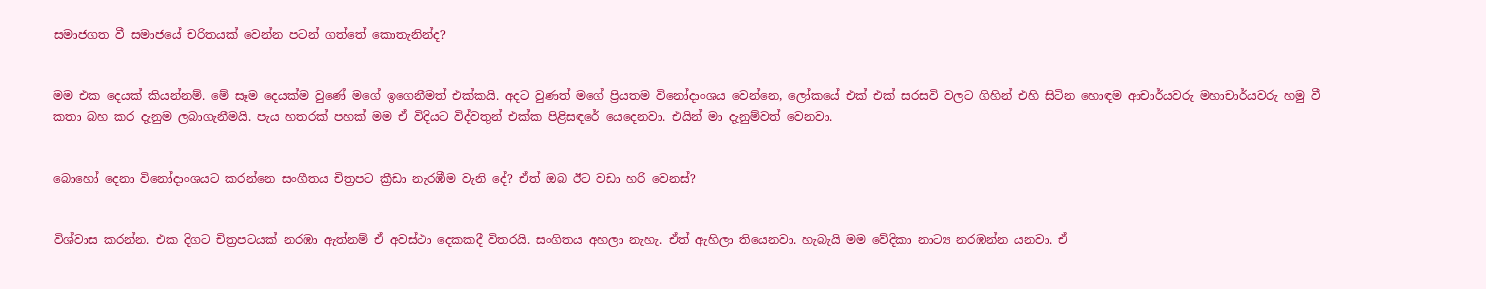සමාජගත වී සමාජයේ චරිතයක් වෙන්න පටන් ගත්තේ කොතැනින්ද?


මම එක දෙයක් කියන්නම්. මේ සෑම දෙයක්ම වුණේ මගේ ඉගෙනීමත් එක්කයි. අදට වුණත් මගේ ප්‍රියතම විනෝදාංශය වෙන්නෙ, ලෝකයේ එක් එක් සරසවි වලට ගිහින් එහි සිටින හොඳම ආචාර්යවරු මහාචාර්යවරු හමු වී කතා බහ කර දැනුම ලබාගැනීමයි. පැය හතරක් පහක් මම ඒ විදියට විද්වතුන් එක්ක පිළිසඳරේ යෙදෙනවා. එයින් මා දැනුම්වත් වෙනවා.


බොහෝ දෙනා විනෝදාංශයට කරන්නෙ සංගීතය චිත්‍රපට ක්‍රීඩා නැරඹීම වැනි දේ? ඒත් ඔබ ඊට වඩා හරි වෙනස්?


විශ්වාස කරන්න. එක දිගට චිත්‍රපටයක් නරඹා ඇත්නම් ඒ අවස්ථා දෙකකදී විතරයි. සංගිතය අහලා නැහැ. ඒත් ඇහිලා තියෙනවා. හැබැයි මම වේදිකා නාට්‍ය නරඹන්න යනවා. ඒ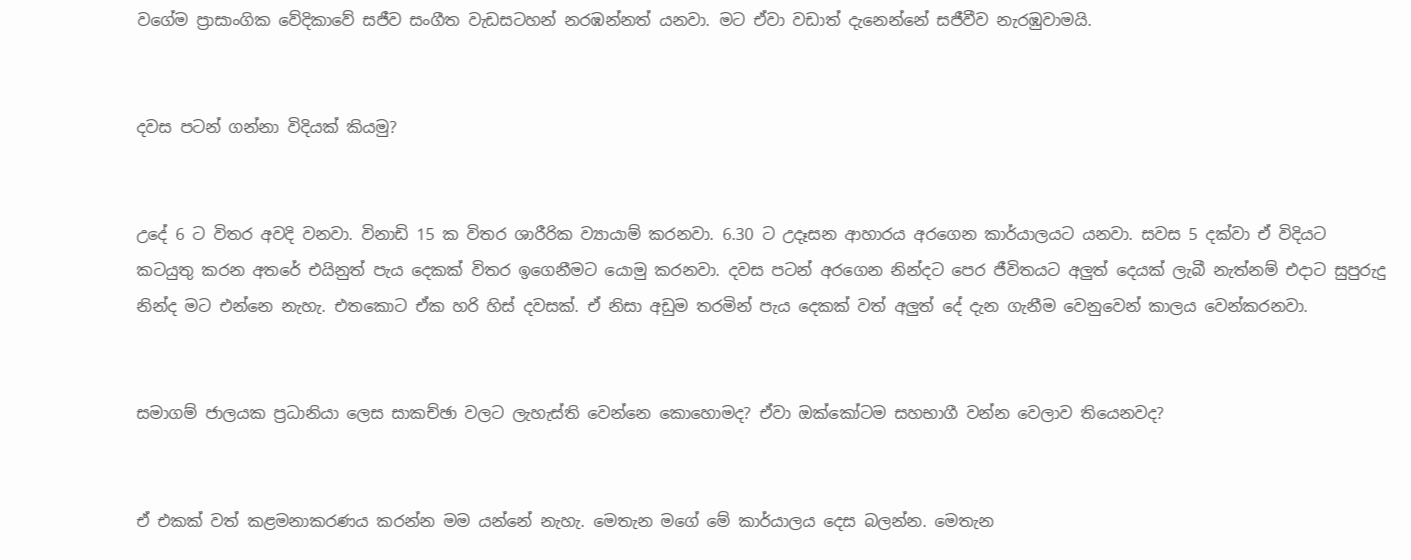වගේම ප්‍රාසාංගික වේදිකාවේ සජීව සංගීත වැඩසටහන් නරඹන්නත් යනවා. මට ඒවා වඩාත් දැනෙන්නේ සජීවීව නැරඹුවාමයි.


දවස පටන් ගන්නා විදියක් කියමු?


උදේ 6 ට විතර අවදි වනවා. විනාඩි 15 ක විතර ශාරීරික ව්‍යායාම් කරනවා. 6.30 ට උදෑසන ආහාරය අරගෙන කාර්යාලයට යනවා. සවස 5 දක්වා ඒ විදියට කටයුතු කරන අතරේ එයිනුත් පැය දෙකක් විතර ඉගෙනීමට යොමු කරනවා. දවස පටන් අරගෙන නින්දට පෙර ජීවිතයට අලුත් දෙයක් ලැබී නැත්නම් එදාට සුපුරුදු නින්ද මට එන්නෙ නැහැ. එතකොට ඒක හරි හිස් දවසක්. ඒ නිසා අඩුම තරමින් පැය දෙකක් වත් අලුත් දේ දැන ගැනීම වෙනුවෙන් කාලය වෙන්කරනවා.


සමාගම් ජාලයක ප්‍රධානියා ලෙස සාකච්ඡා වලට ලැහැස්ති වෙන්නෙ කොහොමද? ඒවා ඔක්කෝටම සහභාගී වන්න වෙලාව තියෙනවද?


ඒ එකක් වත් කළමනාකරණය කරන්න මම යන්නේ නැහැ. මෙතැන මගේ මේ කාර්යාලය දෙස බලන්න. මෙතැන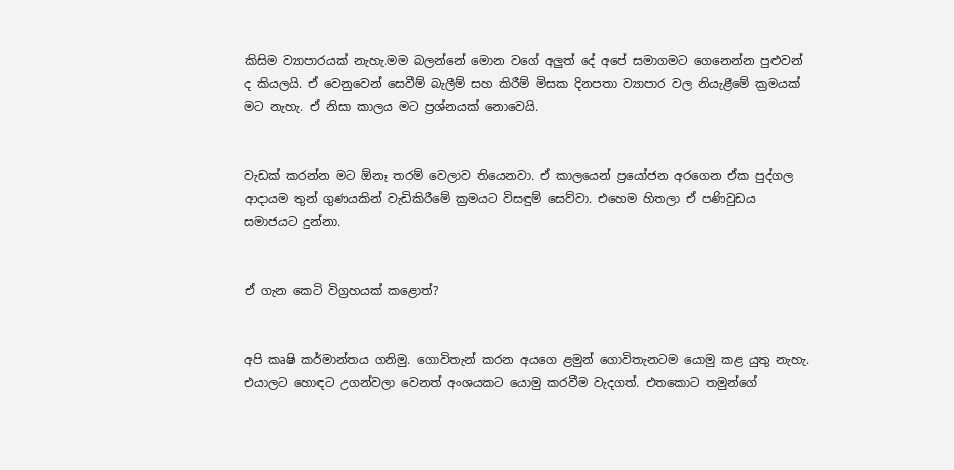කිසිම ව්‍යාපාරයක් නැහැ.මම බලන්නේ මොන වගේ අලුත් දේ අපේ සමාගමට ගෙනෙන්න පුළුවන් ද කියලයි. ඒ වෙනුවෙන් සෙවීම් බැලීම් සහ කිරීම් මිසක දිනපතා ව්‍යාපාර වල නියැළීමේ ක්‍රමයක් මට නැහැ. ඒ නිසා කාලය මට ප්‍රශ්නයක් නොවෙයි.


වැඩක් කරන්න මට ඕනෑ තරම් වෙලාව තියෙනවා. ඒ කාලයෙන් ප්‍රයෝජන අරගෙන ඒක පුද්ගල ආදායම තුන් ගුණයකින් වැඩිකිරීමේ ක්‍රමයට විසඳුම් සෙව්වා. එහෙම හිතලා ඒ පණිවුඩය සමාජයට දුන්නා.


ඒ ගැන කෙටි විග්‍රහයක් කළොත්?


අපි කෘෂි කර්මාන්තය ගනිමු. ගොවිතැන් කරන අයගෙ ළමුන් ගොවිතැනටම යොමු කළ යුතු නැහැ. එයාලට හොඳට උගන්වලා වෙනත් අංශයකට යොමු කරවීම වැදගත්. එතකොට තමුන්ගේ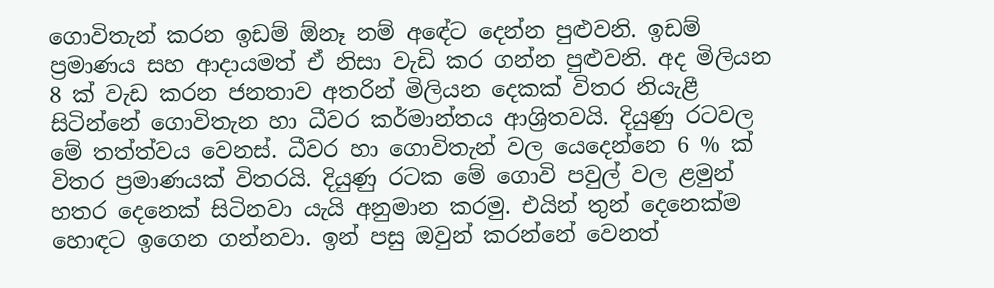ගොවිතැන් කරන ඉඩම් ඕනෑ නම් අඳේට දෙන්න පුළුවනි. ඉඩම් ප්‍රමාණය සහ ආදායමත් ඒ නිසා වැඩි කර ගන්න පුළුවනි. අද මිලියන 8 ක් වැඩ කරන ජනතාව අතරින් මිලියන දෙකක් විතර නියැළී සිටින්නේ ගොවිතැන හා ධීවර කර්මාන්තය ආශ්‍රිතවයි. දියුණු රටවල මේ තත්ත්වය වෙනස්. ධීවර හා ගොවිතැන් වල යෙදෙන්නෙ 6 % ක් විතර ප්‍රමාණයක් විතරයි. දියුණු රටක මේ ගොවි පවුල් වල ළමුන් හතර දෙනෙක් සිටිනවා යැයි අනුමාන කරමු. එයින් තුන් දෙනෙක්ම හොඳට ඉගෙන ගන්නවා. ඉන් පසු ඔවුන් කරන්නේ වෙනත්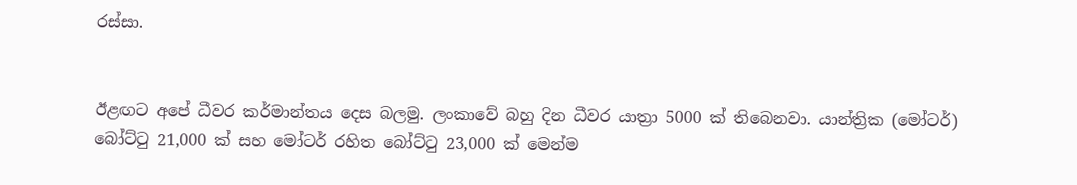රස්සා.


ඊළඟට අපේ ධීවර කර්මාන්තය දෙස බලමු. ලංකාවේ බහු දින ධීවර යාත්‍රා 5000 ක් තිබෙනවා. යාන්ත්‍රික (මෝටර්) බෝට්ටු 21,000 ක් සහ මෝටර් රහිත බෝට්ටු 23,000 ක් මෙන්ම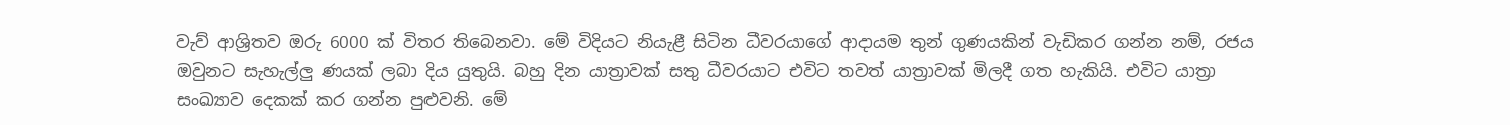වැව් ආශ්‍රිතව ඔරු 6000 ක් විතර තිබෙනවා. මේ විදියට නියැළී සිටින ධීවරයාගේ ආදායම තුන් ගුණයකින් වැඩිකර ගන්න නම්, රජය ඔවුනට සැහැල්ලු ණයක් ලබා දිය යුතුයි. බහු දින යාත්‍රාවක් සතු ධීවරයාට එවිට තවත් යාත්‍රාවක් මිලදී ගත හැකියි. එවිට යාත්‍රා සංඛ්‍යාව දෙකක් කර ගන්න පුළුවනි. මේ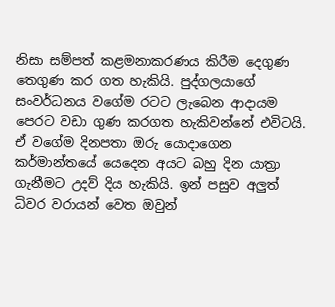නිසා සම්පත් කළමනාකරණය කිරීම දෙගුණ තෙගුණ කර ගත හැකියි. පුද්ගලයාගේ සංවර්ධනය වගේම රටට ලැබෙන ආදායම පෙරට වඩා ගුණ කරගත හැකිවන්නේ එවිටයි. ඒ වගේම දිනපතා ඔරු යොදාගෙන කර්මාන්තයේ යෙදෙන අයට බහු දින යාත්‍රා ගැනීමට උදව් දිය හැකියි. ඉන් පසුව අලුත් ධිවර වරායන් වෙත ඔවුන්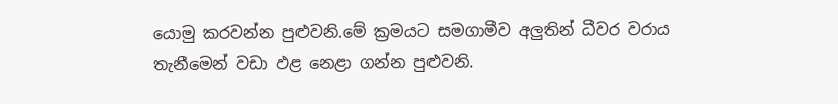යොමු කරවන්න පුළුවනි.මේ ක්‍රමයට සමගාමීව අලුතින් ධීවර වරාය තැනීමෙන් වඩා ඵළ නෙළා ගන්න පුළුවනි.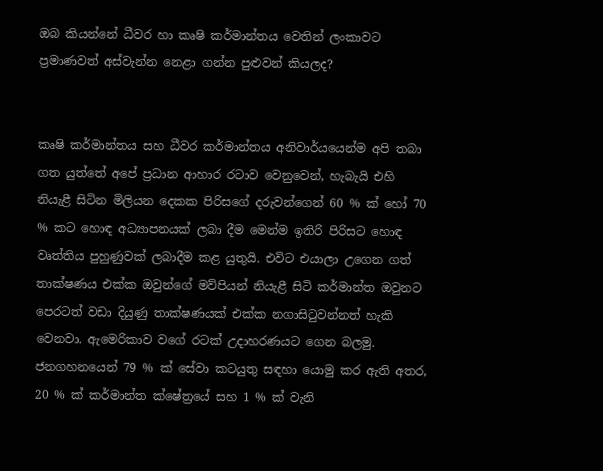ඔබ කියන්නේ ධීවර හා කෘෂි කර්මාන්තය වෙතින් ලංකාවට ප්‍රමාණවත් අස්වැන්න නෙළා ගන්න පුළුවන් කියලද?


කෘෂි කර්මාන්තය සහ ධීවර කර්මාන්තය අනිවාර්යයෙන්ම අපි තබා ගත යුත්තේ අපේ ප්‍රධාන ආහාර රටාව වෙනුවෙන්, හැබැයි එහි නියැළී සිටින මිලියන දෙකක පිරිසගේ දරුවන්ගෙන් 60 % ක් හෝ 70 % කට හොඳ අධ්‍යාපනයක් ලබා දීම මෙන්ම ඉතිරි පිරිසට හොඳ වෘත්තිය පුහුණුවක් ලබාදීම කළ යුතුයි. එවිට එයාලා උගෙන ගත් තාක්ෂණය එක්ක ඔවුන්ගේ මව්පියන් නියැළී සිටි කර්මාන්ත ඔවුනට පෙරටත් වඩා දියුණු තාක්ෂණයක් එක්ක නගාසිටුවන්නත් හැකි වෙනවා. ඇමෙරිකාව වගේ රටක් උදාහරණයට ගෙන බලමු. ජනගහනයෙන් 79 % ක් සේවා කටයුතු සඳහා යොමු කර ඇති අතර, 20 % ක් කර්මාන්ත ක්ෂේත්‍රයේ සහ 1 % ක් වැනි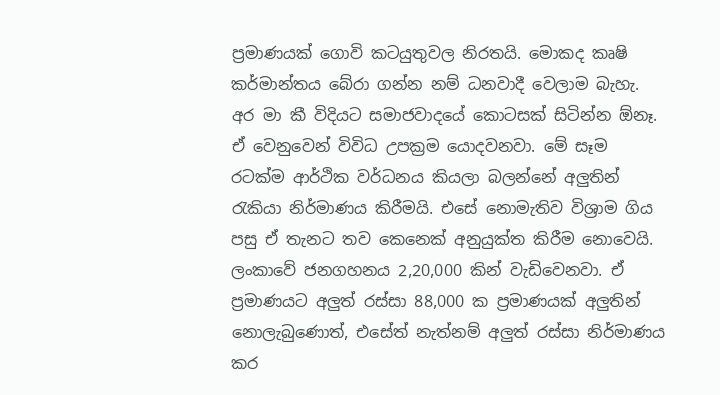ප්‍රමාණයක් ගොවි කටයුතුවල නිරතයි. මොකද කෘෂි කර්මාන්තය බේරා ගන්න නම් ධනවාදී වෙලාම බැහැ. අර මා කී විදියට සමාජවාදයේ කොටසක් සිටින්න ඕනෑ. ඒ වෙනුවෙන් විවිධ උපක්‍රම යොදවනවා. මේ සෑම රටක්ම ආර්ථික වර්ධනය කියලා බලන්නේ අලුතින් රැකියා නිර්මාණය කිරීමයි. එසේ නොමැතිව විශ්‍රාම ගිය පසු ඒ තැනට තව කෙනෙක් අනුයුක්ත කිරීම නොවෙයි. ලංකාවේ ජනගහනය 2,20,000 කින් වැඩිවෙනවා. ඒ ප්‍රමාණයට අලුත් රස්සා 88,000 ක ප්‍රමාණයක් අලුතින් නොලැබුණොත්, එසේත් නැත්නම් අලුත් රස්සා නිර්මාණය කර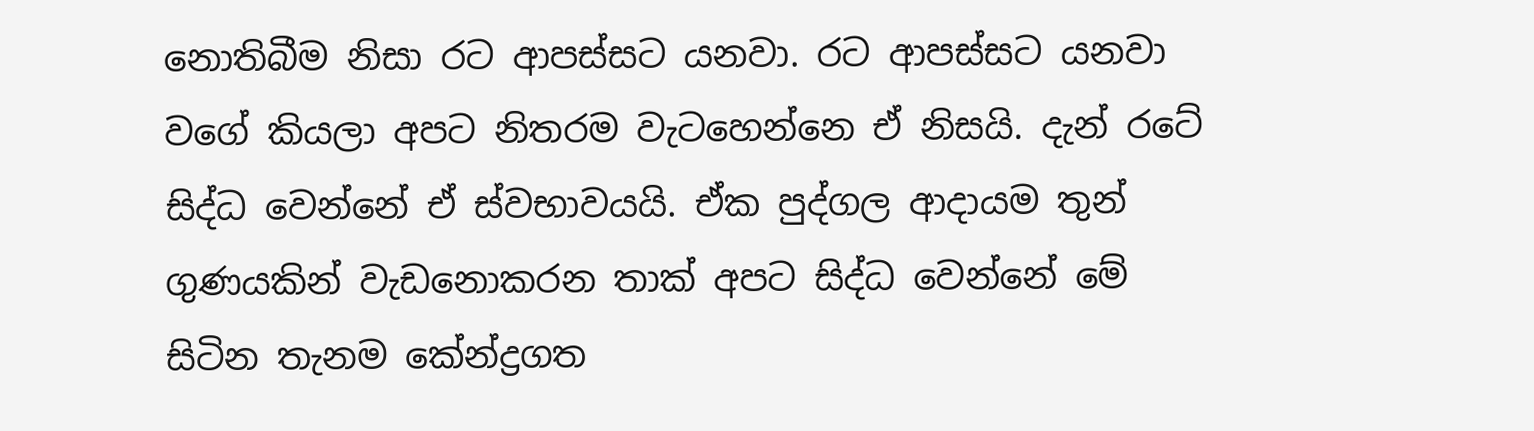නොතිබීම නිසා රට ආපස්සට යනවා. රට ආපස්සට යනවා වගේ කියලා අපට නිතරම වැටහෙන්නෙ ඒ නිසයි. දැන් රටේ සිද්ධ වෙන්නේ ඒ ස්වභාවයයි. ඒක පුද්ගල ආදායම තුන් ගුණයකින් වැඩනොකරන තාක් අපට සිද්ධ වෙන්නේ මේ සිටින තැනම කේන්ද්‍රගත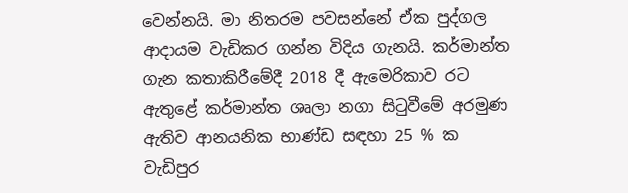වෙන්නයි. මා නිතරම පවසන්නේ ඒක පුද්ගල ආදායම වැඩිකර ගන්න විදිය ගැනයි. කර්මාන්ත ගැන කතාකිරීමේදී 2018 දී ඇමෙරිකාව රට ඇතුළේ කර්මාන්ත ශෘලා නගා සිටුවීමේ අරමුණ ඇතිව ආනයනික භාණ්ඩ සඳහා 25 % ක වැඩිපුර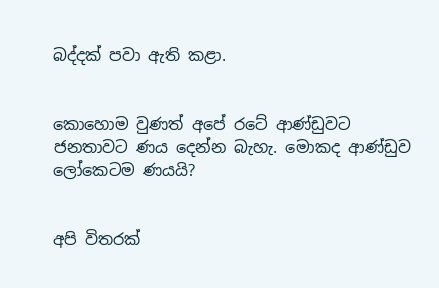බද්දක් පවා ඇති කළා.


කොහොම වුණත් අපේ රටේ ආණ්ඩුවට ජනතාවට ණය දෙන්න බැහැ. මොකද ආණ්ඩුව ලෝකෙටම ණයයි?


අපි විතරක්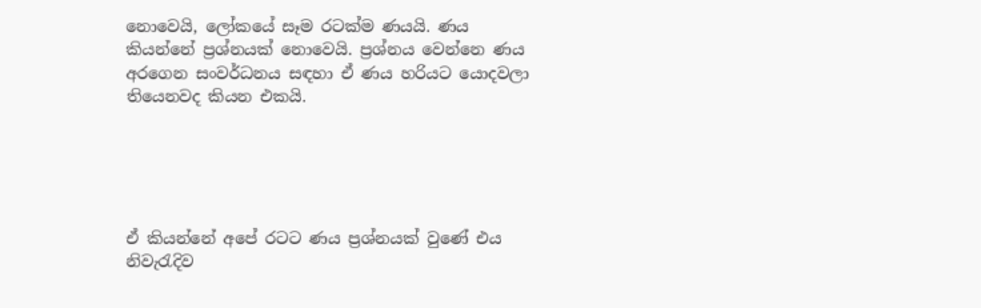නොවෙයි, ලෝකයේ සෑම රටක්ම ණයයි. ණය කියන්නේ ප්‍රශ්නයක් නොවෙයි. ප්‍රශ්නය වෙන්නෙ ණය අරගෙන සංවර්ධනය සඳහා ඒ ණය හරියට යොදවලා තියෙනවද කියන එකයි.





ඒ කියන්නේ අපේ රටට ණය ප්‍රශ්නයක් වුණේ එය නිවැරැදිව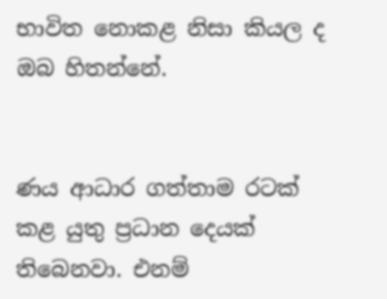භාවිත නොකළ නිසා කියල ද ඔබ හිතන්නේ.


ණය ආධාර ගත්තාම රටක් කළ යුතු ප්‍රධාන දෙයක් තිබෙනවා. එනම්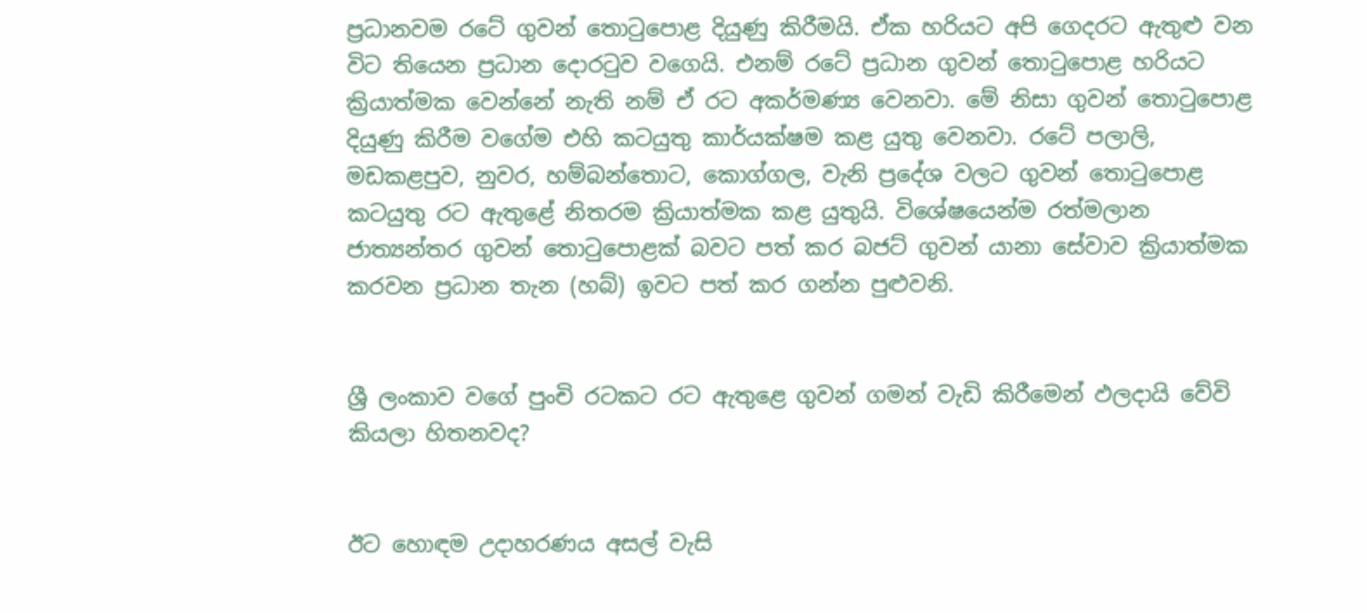ප්‍රධානවම රටේ ගුවන් තොටුපොළ දියුණු කිරීමයි. ඒක හරියට අපි ගෙදරට ඇතුළු වන විට තියෙන ප්‍රධාන දොරටුව වගෙයි. එනම් රටේ ප්‍රධාන ගුවන් තොටුපොළ හරියට ක්‍රියාත්මක වෙන්නේ නැති නම් ඒ රට අකර්මණ්‍ය වෙනවා. මේ නිසා ගුවන් තොටුපොළ දියුණු කිරීම වගේම එහි කටයුතු කාර්යක්ෂම කළ යුතු වෙනවා. රටේ පලාලි, මඩකළපුව, නුවර, හම්බන්තොට, කොග්ගල, වැනි ප්‍රදේශ වලට ගුවන් තොටුපොළ කටයුතු රට ඇතුළේ නිතරම ක්‍රියාත්මක කළ යුතුයි. විශේෂයෙන්ම රත්මලාන ජාත්‍යන්තර ගුවන් තොටුපොළක් බවට පත් කර බජට් ගුවන් යානා සේවාව ක්‍රියාත්මක කරවන ප්‍රධාන තැන (හබ්) ඉවට පත් කර ගන්න පුළුවනි.


ශ්‍රී ලංකාව වගේ පුංචි රටකට රට ඇතුළෙ ගුවන් ගමන් වැඩි කිරීමෙන් ඵලදායි වේවි කියලා හිතනවද?


ඊට හොඳම උදාහරණය අසල් වැසි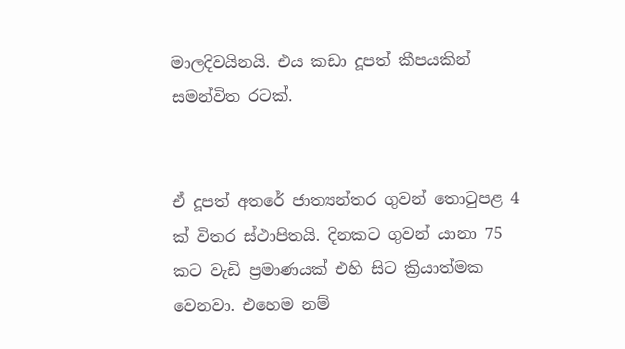මාලදිවයිනයි. එය කඩා දූපත් කීපයකින් සමන්විත රටක්.


ඒ දූපත් අතරේ ජාත්‍යන්තර ගුවන් තොටුපළ 4 ක් විතර ස්ථාපිතයි. දිනකට ගුවන් යානා 75 කට වැඩි ප්‍රමාණයක් එහි සිට ක්‍රියාත්මක වෙනවා. එහෙම නම්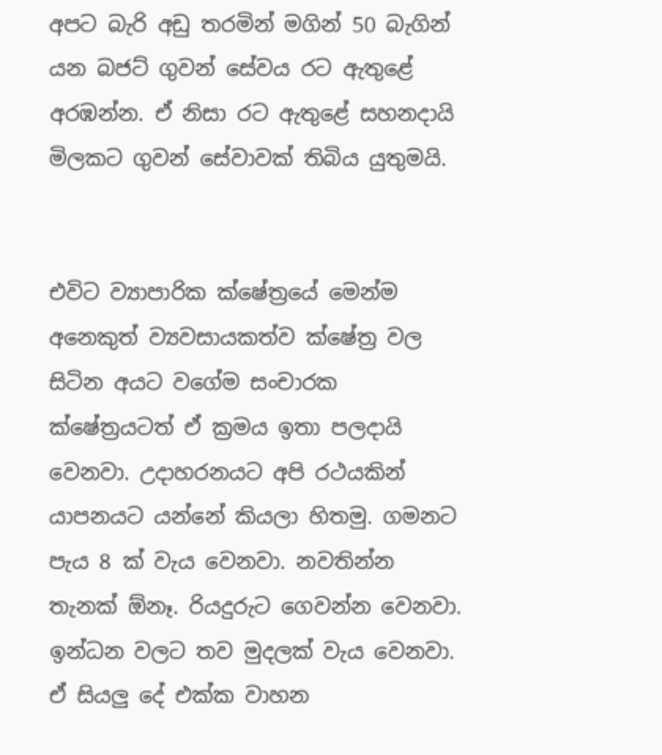අපට බැරි අඩු තරමින් මගින් 50 බැගින් යන බජට් ගුවන් සේවය රට ඇතුළේ අරඹන්න. ඒ නිසා රට ඇතුළේ සහනදායි මිලකට ගුවන් සේවාවක් තිබිය යුතුමයි.


එවිට ව්‍යාපාරික ක්ෂේත්‍රයේ මෙන්ම අනෙකුත් ව්‍යවසායකත්ව ක්ෂේත්‍ර වල සිටින අයට වගේම සංචාරක ක්ෂේත්‍රයටත් ඒ ක්‍රමය ඉතා පලදායි වෙනවා. උදාහරනයට අපි රථයකින් යාපනයට යන්නේ කියලා හිතමු. ගමනට පැය 8 ක් වැය වෙනවා. නවතින්න තැනක් ඕනෑ. රියදුරුට ගෙවන්න වෙනවා. ඉන්ධන වලට තව මුදලක් වැය වෙනවා. ඒ සියලු දේ එක්ක වාහන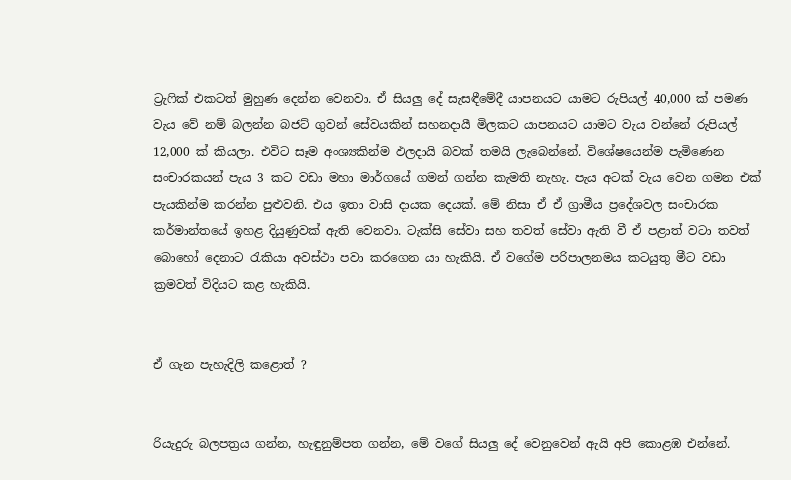ට්‍රැෆික් එකටත් මුහුණ දෙන්න වෙනවා. ඒ සියලු දේ සැසඳීමේදී යාපනයට යාමට රුපියල් 40,000 ක් පමණ වැය වේ නම් බලන්න බජට් ගුවන් සේවයකින් සහනදායී මිලකට යාපනයට යාමට වැය වන්නේ රුපියල් 12,000 ක් කියලා. එවිට සෑම අංශ්‍යකින්ම ඵලදායි බවක් තමයි ලැබෙන්නේ. විශේෂයෙන්ම පැමිණෙන සංචාරකයන් පැය 3 කට වඩා මහා මාර්ගයේ ගමන් ගන්න කැමති නැහැ. පැය අටක් වැය වෙන ගමන එක් පැයකින්ම කරන්න පුළුවනි. එය ඉතා වාසි දායක දෙයක්. මේ නිසා ඒ ඒ ග්‍රාමීය ප්‍රදේශවල සංචාරක කර්මාන්තයේ ඉහළ දියුණුවක් ඇති වෙනවා. ටැක්සි සේවා සහ තවත් සේවා ඇති වී ඒ පළාත් වටා තවත් බොහෝ දෙනාට රැකියා අවස්ථා පවා කරගෙන යා හැකියි. ඒ වගේම පරිපාලනමය කටයුතු මීට වඩා ක්‍රමවත් විදියට කළ හැකියි.


ඒ ගැන පැහැදිලි කළොත් ?


රියැදුරු බලපත්‍රය ගන්න, හැඳුනුම්පත ගන්න, මේ වගේ සියලු දේ වෙනුවෙන් ඇයි අපි කොළඹ එන්නේ.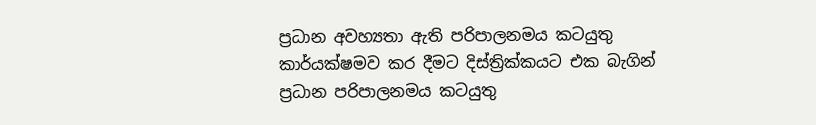ප්‍රධාන අවහ්‍යතා ඇති පරිපාලනමය කටයුතු කාර්යක්ෂමව කර දීමට දිස්ත්‍රික්කයට එක බැගින් ප්‍රධාන පරිපාලනමය කටයුතු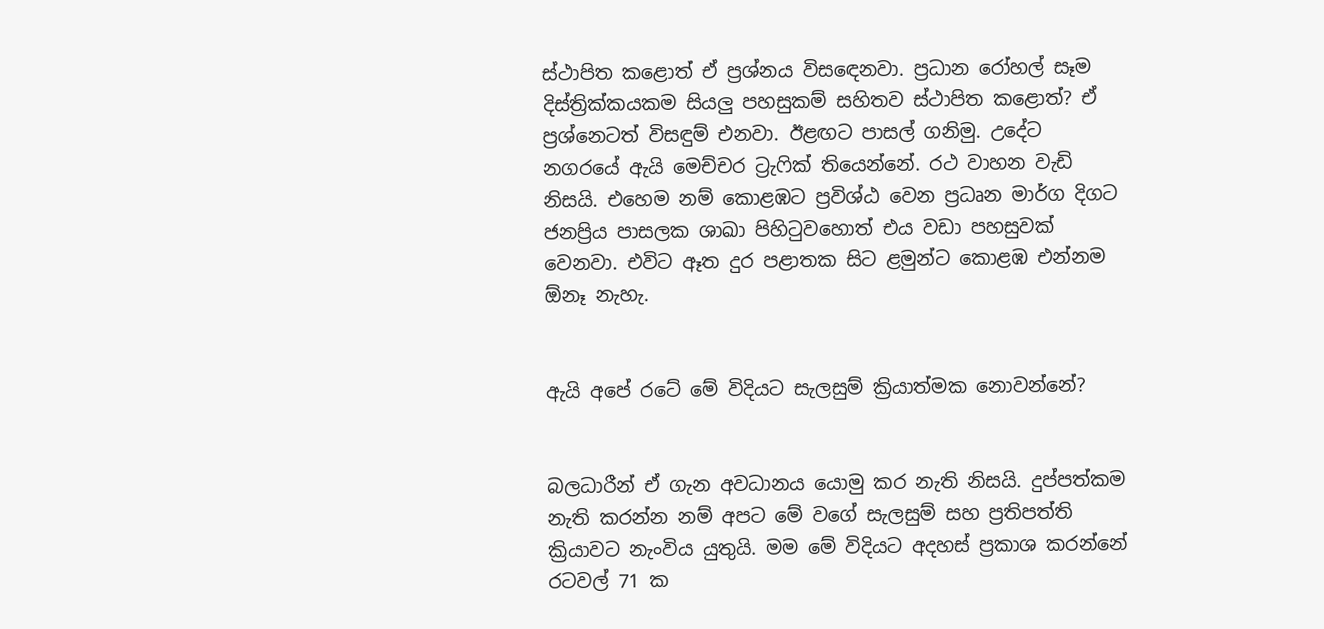ස්ථාපිත කළොත් ඒ ප්‍රශ්නය විසඳෙනවා. ප්‍රධාන රෝහල් සෑම දිස්ත්‍රික්කයකම සියලු පහසුකම් සහිතව ස්ථාපිත කළොත්? ඒ ප්‍රශ්නෙටත් විසඳුම් එනවා. ඊළඟට පාසල් ගනිමු. උදේට නගරයේ ඇයි මෙච්චර ට්‍රැෆික් තියෙන්නේ. රථ වාහන වැඩි නිසයි. එහෙම නම් කොළඹට ප්‍රවිශ්ඨ වෙන ප්‍රධෘන මාර්ග දිගට ජනප්‍රිය පාසලක ශාඛා පිහිටුවහොත් එය වඩා පහසුවක් වෙනවා. එවිට ඈත දුර පළාතක සිට ළමුන්ට කොළඹ එන්නම ඕනෑ නැහැ.


ඇයි අපේ රටේ මේ විදියට සැලසුම් ක්‍රියාත්මක නොවන්නේ?


බලධාරීන් ඒ ගැන අවධානය යොමු කර නැති නිසයි. දුප්පත්කම නැති කරන්න නම් අපට මේ වගේ සැලසුම් සහ ප්‍රතිපත්ති ක්‍රියාවට නැංවිය යුතුයි. මම මේ විදියට අදහස් ප්‍රකාශ කරන්නේ රටවල් 71 ක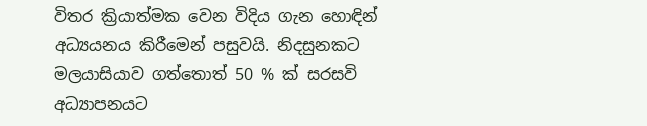විතර ක්‍රියාත්මක වෙන විදිය ගැන හොඳින් අධ්‍යයනය කිරීමෙන් පසුවයි. නිදසුනකට මලයාසියාව ගත්තොත් 50 % ක් සරසවි අධ්‍යාපනයට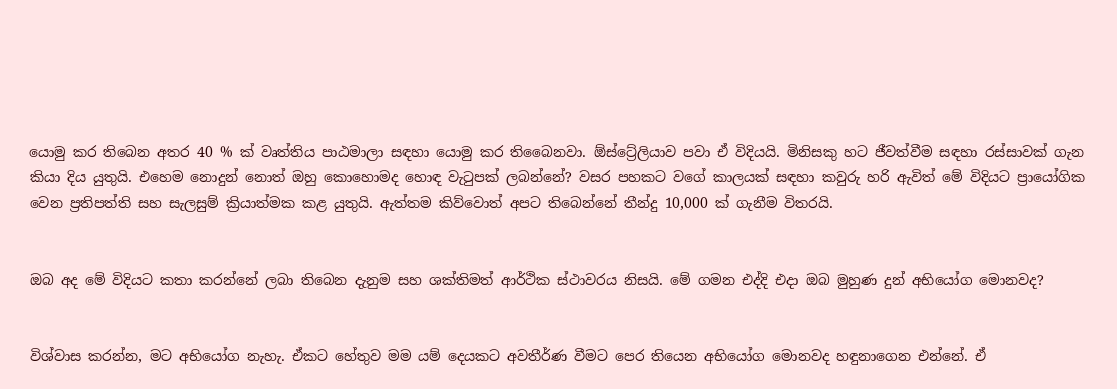යොමු කර තිබෙන අතර 40 % ක් වෘත්තිය පාඨමාලා සඳහා යොමු කර තිබෛනවා. ඕස්ට්‍රේලියාව පවා ඒ විදියයි. මිනිසකු හට ජීවත්වීම සඳහා රස්සාවක් ගැන කියා දිය යුතුයි. එහෙම නොදුන් නොත් ඔහු කොහොමද හොඳ වැටුපක් ලබන්නේ? වසර පහකට වගේ කාලයක් සඳහා කවුරු හරි ඇවිත් මේ විදියට ප්‍රායෝගික වෙන ප්‍රතිපත්ති සහ සැලසුම් ක්‍රියාත්මක කළ යුතුයි. ඇත්තම කිව්වොත් අපට තිබෙන්නේ තීන්දු 10,000 ක් ගැනීම විතරයි.


ඔබ අද මේ විදියට කතා කරන්නේ ලබා තිබෙන දැනුම සහ ශක්තිමත් ආර්ථික ස්ථාවරය නිසයි. මේ ගමන එද්දි එදා ඔබ මුහුණ දුන් අභියෝග මොනවද?


විශ්වාස කරන්න, මට අභියෝග නැහැ. ඒකට හේතුව මම යම් දෙයකට අවතීර්ණ වීමට පෙර තියෙන අභියෝග මොනවද හඳුනාගෙන එන්නේ. ඒ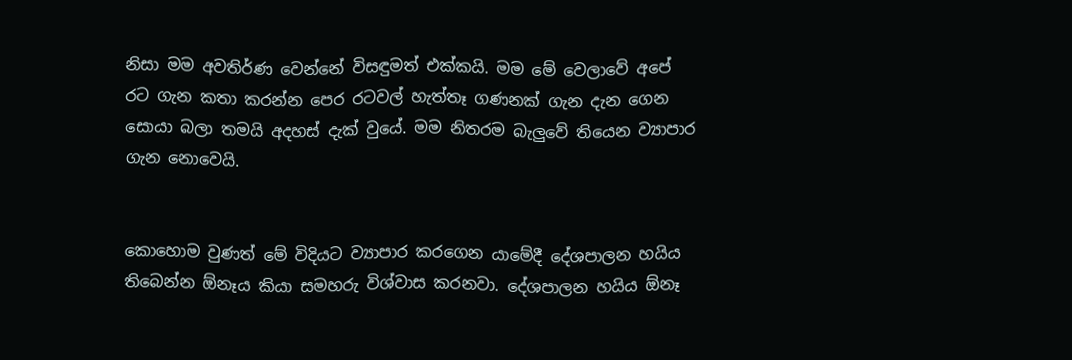නිසා මම අවතිර්ණ වෙන්නේ විසඳුමත් එක්කයි. මම මේ වෙලාවේ අපේ රට ගැන කතා කරන්න පෙර රටවල් හැත්තෑ ගණනක් ගැන දැන ගෙන සොයා බලා තමයි අදහස් දැක් වුයේ. මම නිතරම බැලුවේ තියෙන ව්‍යාපාර ගැන නොවෙයි.


කොහොම වුණත් මේ විදියට ව්‍යාපාර කරගෙන යාමේදී දේශපාලන හයිය තිබෙන්න ඕනෑය කියා සමහරු විශ්වාස කරනවා. දේශපාලන හයිය ඕනෑ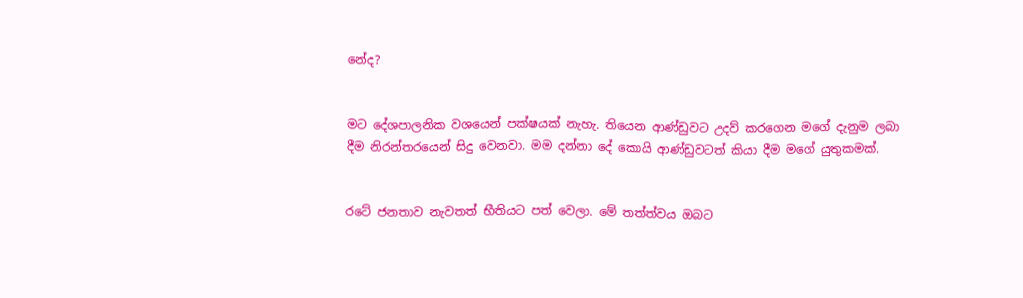නේද?


මට දේශපාලනික වශයෙන් පක්ෂයක් නැහැ. තියෙන ආණ්ඩුවට උදව් කරගෙන මගේ දැනුම ලබා දීම නිරන්තරයෙන් සිදු වෙනවා. මම දන්නා දේ කොයි ආණ්ඩුවටත් කියා දීම මගේ යුතුකමක්.


රටේ ජනතාව නැවතත් භීතියට පත් වෙලා. මේ තත්ත්වය ඔබට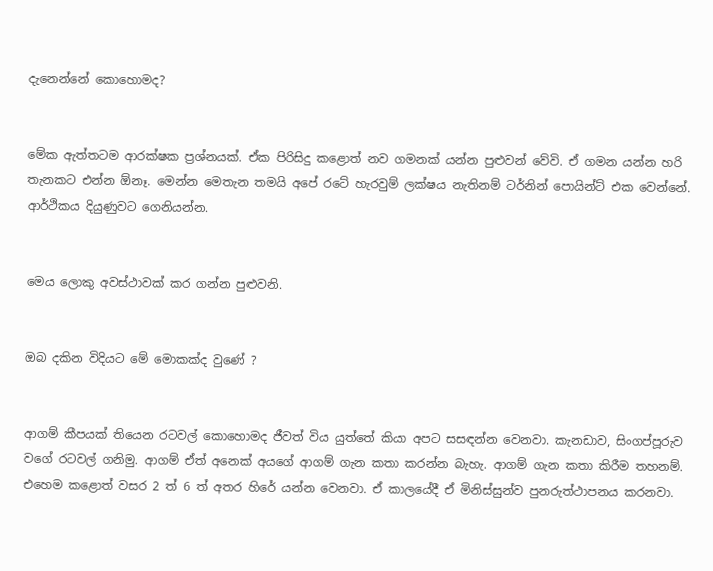දැනෙන්නේ කොහොමද?


මේක ඇත්තටම ආරක්ෂක ප්‍රශ්නයක්. ඒක පිරිසිදු කළොත් නව ගමනක් යන්න පුළුවන් වේවි. ඒ ගමන යන්න හරි තැනකට එන්න ඕනෑ. මෙන්න මෙතැන තමයි අපේ රටේ හැරවුම් ලක්ෂය නැතිනම් ටර්නින් පොයින්ට් එක වෙන්නේ. ආර්ථිකය දියුණුවට ගෙනියන්න.


මෙය ලොකු අවස්ථාවක් කර ගන්න පුළුවනි.


ඔබ දකින විදියට මේ මොකක්ද වුණේ ?


ආගම් කීපයක් තියෙන රටවල් කොහොමද ජීවත් විය යුත්තේ කියා අපට සසඳන්න වෙනවා. කැනඩාව, සිංගප්පූරුව වගේ රටවල් ගනිමු. ආගම් ඒත් අනෙක් අයගේ ආගම් ගැන කතා කරන්න බැහැ. ආගම් ගැන කතා කිරීම තහනම්. එහෙම කළොත් වසර 2 ත් 6 ත් අතර හිරේ යන්න වෙනවා. ඒ කාලයේදී ඒ මිනිස්සුන්ව පුනරුත්ථාපනය කරනවා.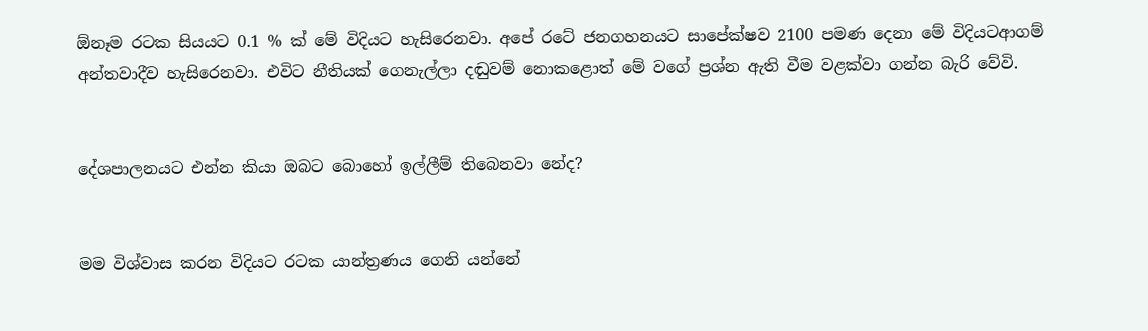ඕනෑම රටක සියයට 0.1 % ක් මේ විදියට හැසිරෙනවා. අපේ රටේ ජනගහනයට සාපේක්ෂව 2100 පමණ දෙනා මේ විදියටආගම් අන්තවාදීව හැසිරෙනවා. එවිට නීතියක් ගෙනැල්ලා දඬුවම් නොකළොත් මේ වගේ ප්‍රශ්න ඇති වීම වළක්වා ගන්න බැරි වේවි.


දේශපාලනයට එන්න කියා ඔබට බොහෝ ඉල්ලීම් තිබෙනවා නේද?


මම විශ්වාස කරන විදියට රටක යාන්ත්‍රණය ගෙනි යන්නේ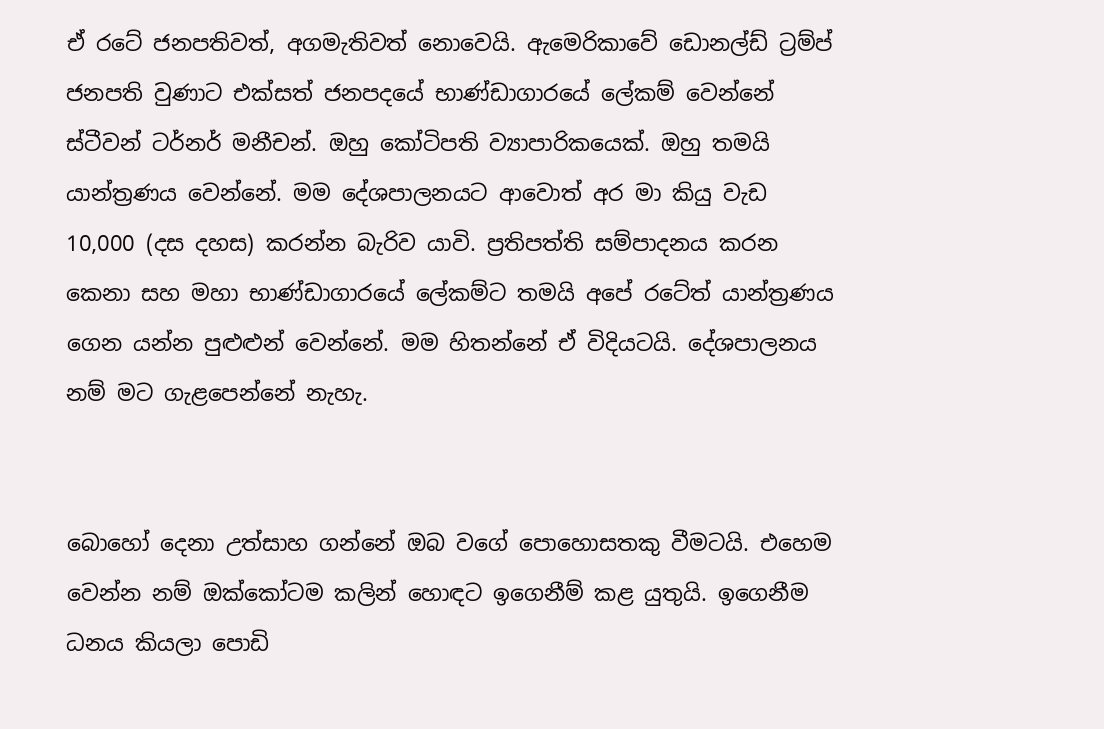ඒ රටේ ජනපතිවත්, අගමැතිවත් නොවෙයි. ඇමෙරිකාවේ ඩොනල්ඩ් ට්‍රම්ප් ජනපති වුණාට එක්සත් ජනපදයේ භාණ්ඩාගාරයේ ලේකම් වෙන්නේ ස්ටීවන් ටර්නර් මනීචන්. ඔහු කෝටිපති ව්‍යාපාරිකයෙක්. ඔහු තමයි යාන්ත්‍රණය වෙන්නේ. මම දේශපාලනයට ආවොත් අර මා කියු වැඩ 10,000 (දස දහස) කරන්න බැරිව යාවි. ප්‍රතිපත්ති සම්පාදනය කරන කෙනා සහ මහා භාණ්ඩාගාරයේ ලේකම්ට තමයි අපේ රටේත් යාන්ත්‍රණය ගෙන යන්න පුළුළුන් වෙන්නේ. මම හිතන්නේ ඒ විදියටයි. දේශපාලනය නම් මට ගැළපෙන්නේ නැහැ.


බොහෝ දෙනා උත්සාහ ගන්නේ ඔබ වගේ පොහොසතකු වීමටයි. එහෙම වෙන්න නම් ඔක්කෝටම කලින් හොඳට ඉගෙනීම් කළ යුතුයි. ඉගෙනීම ධනය කියලා පොඩි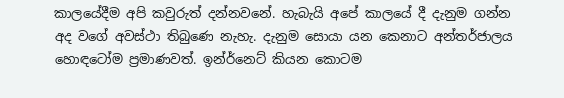කාලයේදීම අපි කවුරුත් දන්නවනේ. හැබැයි අපේ කාලයේ දී දැනුම ගන්න අද වගේ අවස්ථා තිබුණෙ නැහැ. දැනුම සොයා යන කෙනාට අන්තර්ජාලය හොඳටෝම ප්‍රමාණවත්. ඉන්ර්නෙට් කියන කොටම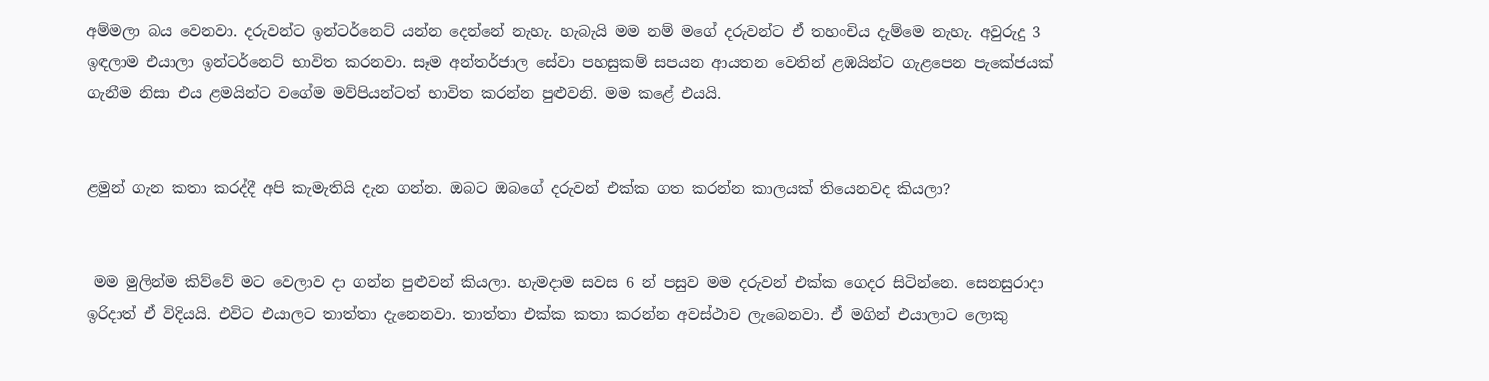අම්මලා බය වෙනවා. දරුවන්ට ඉන්ටර්නෙට් යන්න දෙන්නේ නැහැ. හැබැයි මම නම් මගේ දරුවන්ට ඒ තහංචිය දැම්මෙ නැහැ. අවුරුදු 3 ඉඳලාම එයාලා ඉන්ටර්නෙට් භාවිත කරනවා. සෑම අන්තර්ජාල සේවා පහසුකම් සපයන ආයතන වෙතින් ළඹයින්ට ගැළපෙන පැකේජයක් ගැනීම නිසා එය ළමයින්ට වගේම මව්පියන්ටත් භාවිත කරන්න පුළුවනි. මම කළේ එයයි.


ළමුන් ගැන කතා කරද්දී අපි කැමැතියි දැන ගන්න. ඔබට ඔබගේ දරුවන් එක්ක ගත කරන්න කාලයක් තියෙනවද කියලා?


 මම මුලින්ම කිව්වේ මට වෙලාව දා ගන්න පුළුවන් කියලා. හැමදාම සවස 6 න් පසුව මම දරුවන් එක්ක ගෙදර සිටින්නෙ. සෙනසුරාදා ඉරිදාත් ඒ විදියයි. එවිට එයාලට තාත්තා දැනෙනවා. තාත්තා එක්ක කතා කරන්න අවස්ථාව ලැබෙනවා. ඒ මගින් එයාලාට ලොකු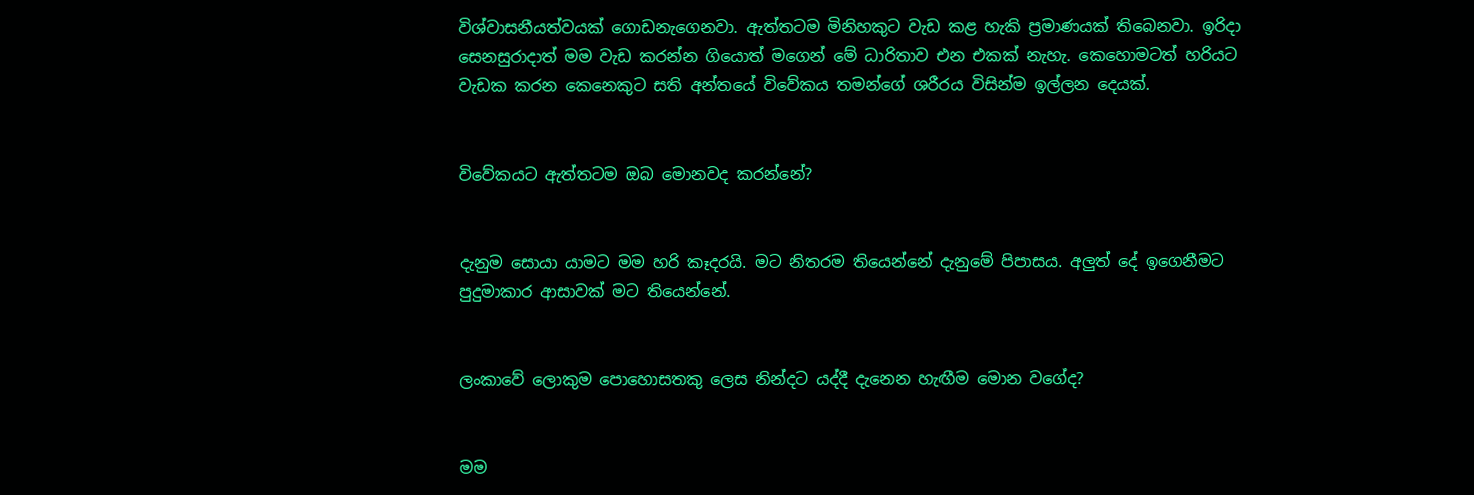විශ්වාසනීයත්වයක් ගොඩනැගෙනවා. ඇත්තටම මිනිහකුට වැඩ කළ හැකි ප්‍රමාණයක් තිබෙනවා. ඉරිදා සෙනසුරාදාත් මම වැඩ කරන්න ගියොත් මගෙන් මේ ධාරිතාව එන එකක් නැහැ. කෙහොමටත් හරියට වැඩක කරන කෙනෙකුට සති අන්තයේ විවේකය තමන්ගේ ශරීරය විසින්ම ඉල්ලන දෙයක්.


විවේකයට ඇත්තටම ඔබ මොනවද කරන්නේ?


දැනුම සොයා යාමට මම හරි කෑදරයි. මට නිතරම තියෙන්නේ දැනුමේ පිපාසය. අලුත් දේ ඉගෙනීමට පුදුමාකාර ආසාවක් මට තියෙන්නේ.


ලංකාවේ ලොකුම පොහොසතකු ලෙස නින්දට යද්දී දැනෙන හැඟීම මොන වගේද?


මම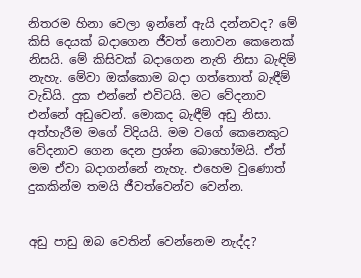නිතරම හිනා වෙලා ඉන්නේ ඇයි දන්නවද? මේ කිසි දෙයක් බදාගෙන ජීවත් නොවන කෙනෙක් නිසයි. මේ කිසිවක් බදාගෙන නැති නිසා බැඳිම් නැහැ. මේවා ඔක්කොම බදා ගත්තොත් බැඳීම් වැඩියි. දුක එන්නේ එවිටයි. මට වේදනාව එන්නේ අඩුවෙන්. මොකද බැඳීම් අඩු නිසා. අත්හැරීම මගේ විදියයි. මම වගේ කෙනෙකුට වේදනාව ගෙන දෙන ප්‍රශ්න බොහෝමයි. ඒත් මම ඒවා බදාගන්නේ නැහැ. එහෙම වුණොත් දුකකින්ම තමයි ජීවත්වෙන්ව වෙන්න.


අඩු පාඩු ඔබ වෙතින් වෙන්නෙම නැද්ද?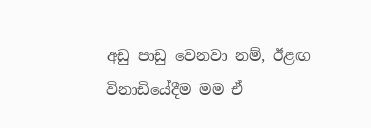අඩු පාඩු වෙනවා නම්, ඊළඟ විනාඩියේදීම මම ඒ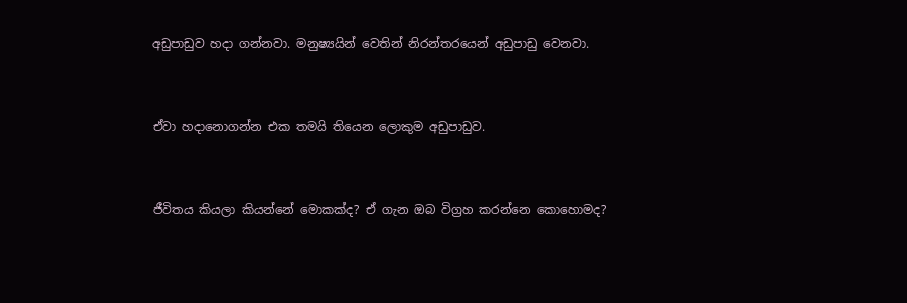අඩුපාඩුව හදා ගන්නවා. මනුෂ්‍යයින් වෙතින් නිරන්තරයෙන් අඩුපාඩු වෙනවා.


ඒවා හදානොගන්න එක තමයි තියෙන ලොකුම අඩුපාඩුව.


ජීවිතය කියලා කියන්නේ මොකක්ද? ඒ ගැන ඔබ විග්‍රහ කරන්නෙ කොහොමද?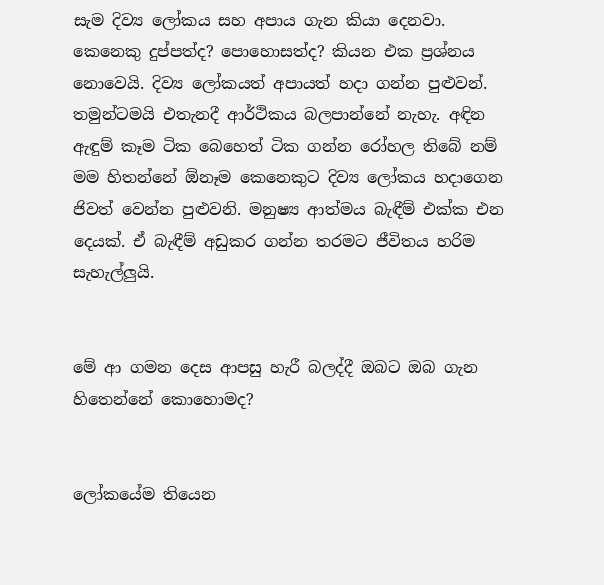සැම දිව්‍ය ලෝකය සහ අපාය ගැන කියා දෙනවා. කෙනෙකු දුප්පත්ද? පොහොසත්ද? කියන එක ප්‍රශ්නය නොවෙයි. දිව්‍ය ලෝකයත් අපායත් හදා ගන්න පුළුවන්. තමුන්ටමයි එතැනදී ආර්ථිකය බලපාන්නේ නැහැ. අඳින ඇඳුම් කෑම ටික බෙහෙත් ටික ගන්න රෝහල තිබේ නම් මම හිතන්නේ ඕනෑම කෙනෙකුට දිව්‍ය ලෝකය හදාගෙන ජිවත් වෙන්න පුළුවනි. මනුෂ්‍ය ආත්මය බැඳීම් එක්ක එන දෙයක්. ඒ බැඳීම් අඩුකර ගන්න තරමට ජීවිතය හරිම සැහැල්ලුයි.


මේ ආ ගමන දෙස ආපසු හැරී බලද්දී ඔබට ඔබ ගැන හිතෙන්නේ කොහොමද?


ලෝකයේම තියෙන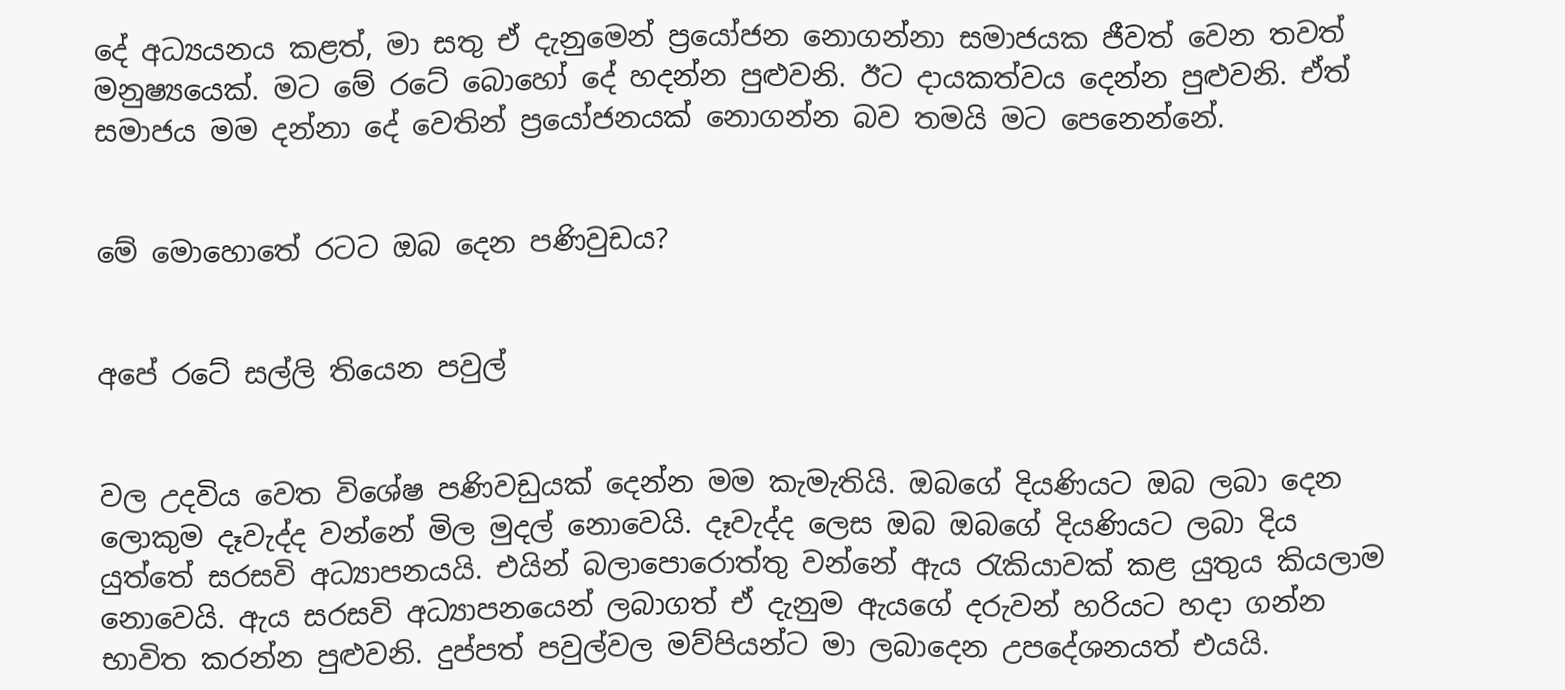දේ අධ්‍යයනය කළත්, මා සතු ඒ දැනුමෙන් ප්‍රයෝජන නොගන්නා සමාජයක ජීවත් වෙන තවත් මනුෂ්‍යයෙක්. මට මේ රටේ බොහෝ දේ හදන්න පුළුවනි. ඊට දායකත්වය දෙන්න පුළුවනි. ඒත් සමාජය මම දන්නා දේ වෙතින් ප්‍රයෝජනයක් නොගන්න බව තමයි මට පෙනෙන්නේ.


මේ මොහොතේ රටට ඔබ දෙන පණිවුඩය?


අපේ රටේ සල්ලි තියෙන පවුල්


වල උදවිය වෙත විශේෂ පණිවඩුයක් දෙන්න මම කැමැතියි. ඔබගේ දියණියට ඔබ ලබා දෙන ලොකුම දෑවැද්ද වන්නේ මිල මුදල් නොවෙයි. දෑවැද්ද ලෙස ඔබ ඔබගේ දියණියට ලබා දිය යුත්තේ සරසවි අධ්‍යාපනයයි. එයින් බලාපොරොත්තු වන්නේ ඇය රැකියාවක් කළ යුතුය කියලාම නොවෙයි. ඇය සරසවි අධ්‍යාපනයෙන් ලබාගත් ඒ දැනුම ඇයගේ දරුවන් හරියට හදා ගන්න භාවිත කරන්න පුළුවනි. දුප්පත් පවුල්වල මව්පියන්ට මා ලබාදෙන උපදේශනයත් එයයි.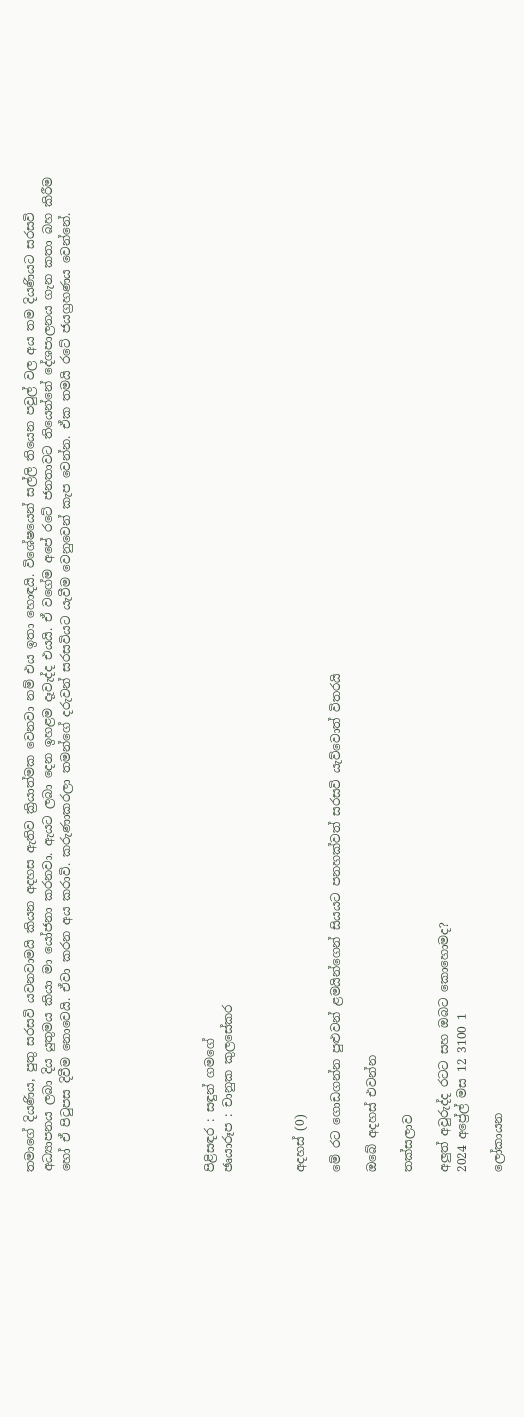තමාගේ දියණිය, පුතු සරසවි යවනවාමයි කියන අදහස ඇතිව ක්‍රියාත්මක වෙනවා නම් එය ඉතා හොඳයි. විශේෂයෙන් සල්ලි තියෙන පවුල් වල අය තම දියණියට සරසවි අධ්‍යාපනය ලබා දිය යුතුමය කියා මා යෝජනා කරනවා. ඇයට ලබා දෙන ඉහළම දෑවැද්ද එයයි. ඒ වගේම අපේ රටේ ජනතාවට තියෙන්නේ දේශපාලනය ගැන කතා බහ කිරීම හෝ ඒ පිටුපස දිවීම නොවෙයි. ඒවා කරන අය කරාවි. කරුණාකරලා තමන්ගේ දරුවන් සරසවියට යැවීම වෙනුවෙන් කැප වෙන්න. ඒක තමයි රටේ ජයග්‍රහණය වෙන්නේ.







පිළිසඳර : සඳුන් ගමගේ
ඡෘයාරූප : චානුක කුලසේකර



අදහස් (0)

මේ රට ගොඩගන්න පුළුවන් ළමයින්ගෙන් සියයට පනහක්වත් සරසවි යැව්වොත් විතරයි

ඔබේ අදහස් එවන්න

තක්සලාව

අලුත් අවුරුද්ද රටට සහ ඔබට කොහොමද?
2024 අප්‍රේල් මස 12 3100 1

ලෝකායන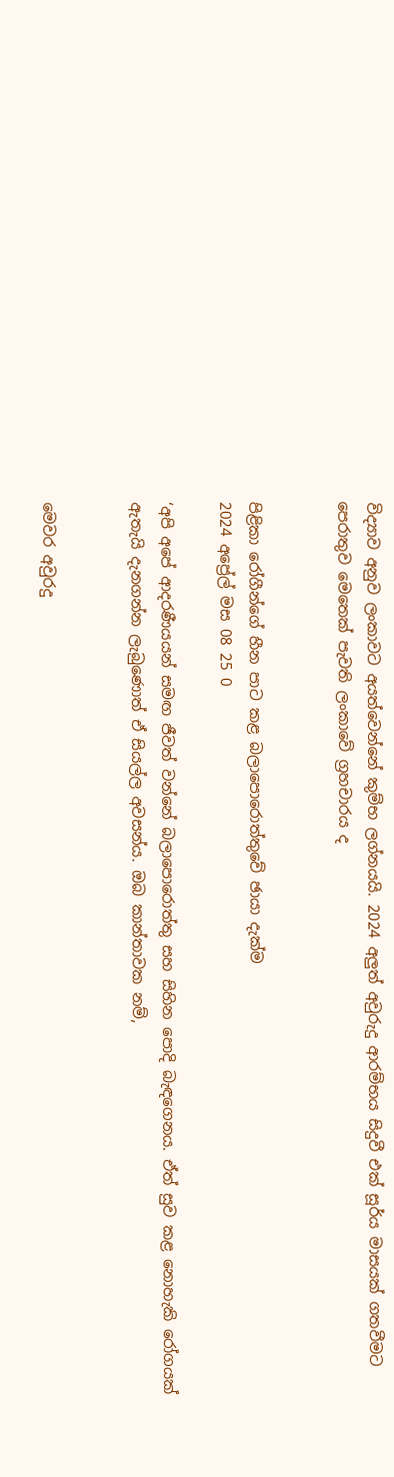විද්‍යාව අනුව ලංකාවට අයත්වෙන්නේ කුම්භ ලග්නයයි. 2024 අලුත් අවුරුදු ආරම්භය සිදුවී එක් සූර්ය මාසයක් ගතවීමට පෙරාතුව මෙතෙක් පැවති ලංකාවේ ග්‍රහචාරය ද


පිළිකා රෝගීන්ගේ හීන පාට කළ බලාපොරොත්තුවේ ඡායා දැක්ම
2024 අප්‍රේල් මස 08 25 0

‘අපි අපේ ආදරණීයයන් සමඟ ජීවත් වන්නේ බලාපොරොත්තු සහ සිහින පොදි බැඳගෙනය. ඒත් සුව කළ නොහැකි රෝගයක් ඇතැයි දැනගන්න ලැබුණොත් ඒ සියල්ල අවසන්ය. ඔබ කාන්තාවක නම්,


මෙවර අවුරදු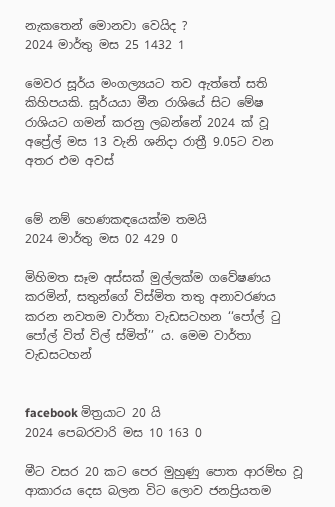නැකතෙන් මොනවා වෙයිද ?
2024 මාර්තු මස 25 1432 1

මෙවර සූර්ය මංගල්‍යයට තව ඇත්තේ සති කිහිපයකි. සූර්යයා මීන රාශියේ සිට මේෂ රාශියට ගමන් කරනු ලබන්නේ 2024 ක් වූ අප්‍රේල් මස 13 වැනි ශනිදා රාත්‍රී 9.05ට වන අතර එම අවස්


මේ නම් හෙණකඳයෙක්ම තමයි
2024 මාර්තු මස 02 429 0

මිහිමත සෑම අස්සක් මුල්ලක්ම ගවේෂණය කරමින්, සතුන්ගේ විස්මිත තතු අනාවරණය කරන නවතම වාර්තා වැඩසටහන ‘‘පෝල් ටු පෝල් විත් විල් ස්මිත්’’ ය. මෙම වාර්තා වැඩසටහන්


facebook මිත්‍රයාට 20 යි
2024 පෙබරවාරි මස 10 163 0

මීට වසර 20 කට පෙර මුහුණු පොත ආරම්භ වූ ආකාරය දෙස බලන විට ලොව ජනප්‍රියතම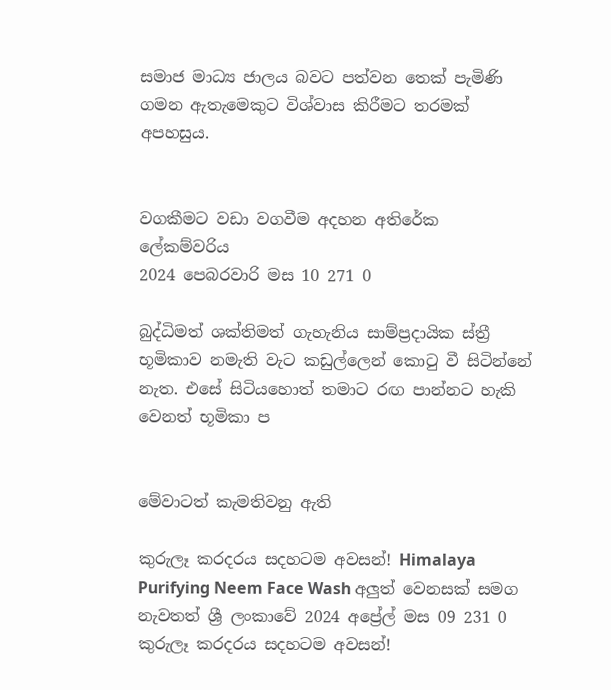සමාජ මාධ්‍ය ජාලය බවට පත්වන තෙක් පැමිණි ගමන ඇතැමෙකුට විශ්වාස කිරීමට තරමක් අපහසුය.


වගකීමට වඩා වගවීම අදහන අතිරේක ලේකම්වරිය
2024 පෙබරවාරි මස 10 271 0

බුද්ධිමත් ශක්තිමත් ගැහැනිය සාම්ප්‍රදායික ස්ත්‍රී භූමිකාව නමැති වැට කඩුල්ලෙන් කොටු වී සිටින්නේ නැත. එසේ සිටියහොත් තමාට රඟ පාන්නට හැකි වෙනත් භූමිකා ප


මේවාටත් කැමතිවනු ඇති

කුරුලෑ කරදරය සදහටම අවසන්! Himalaya Purifying Neem Face Wash අලුත් වෙනසක් සමග නැවතත් ශ්‍රී ලංකාවේ 2024 අප්‍රේල් මස 09 231 0
කුරුලෑ කරදරය සදහටම අවසන්!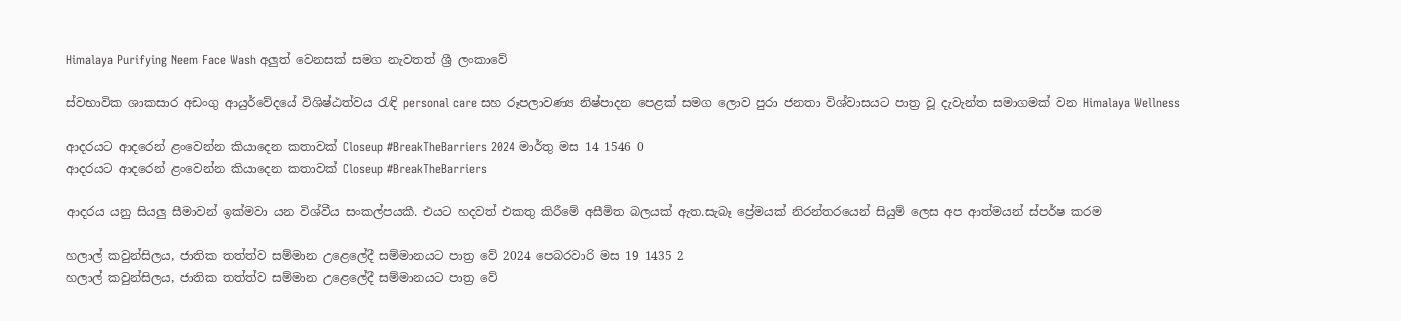Himalaya Purifying Neem Face Wash අලුත් වෙනසක් සමග නැවතත් ශ්‍රී ලංකාවේ

ස්වභාවික ශාකසාර අඩංගු ආයුර්වේදයේ විශිෂ්ඨත්වය රැඳි personal care සහ රූපලාවණ්‍ය නිෂ්පාදන පෙළක් සමග ලොව පුරා ජනතා විශ්වාසයට පාත්‍ර වූ දැවැන්ත සමාගමක් වන Himalaya Wellness

ආදරයට ආදරෙන් ළංවෙන්න කියාදෙන කතාවක් Closeup #BreakTheBarriers 2024 මාර්තු මස 14 1546 0
ආදරයට ආදරෙන් ළංවෙන්න කියාදෙන කතාවක් Closeup #BreakTheBarriers

ආදරය යනු සියලු සීමාවන් ඉක්මවා යන විශ්වීය සංකල්පයකී. එයට හදවත් එකතු කිරීමේ අසීමිත බලයක් ඇත.සැබෑ ප්‍රේමයක් නිරන්තරයෙන් සියුම් ලෙස අප ආත්මයන් ස්පර්ෂ කරම

හලාල් කවුන්සිලය, ජාතික තත්ත්ව සම්මාන උළෙලේදී සම්මානයට පාත්‍ර වේ 2024 පෙබරවාරි මස 19 1435 2
හලාල් කවුන්සිලය, ජාතික තත්ත්ව සම්මාන උළෙලේදී සම්මානයට පාත්‍ර වේ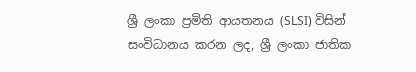ශ්‍රී ලංකා ප්‍රමිති ආයතනය (SLSI) විසින් සංවිධානය කරන ලද, ශ්‍රී ලංකා ජාතික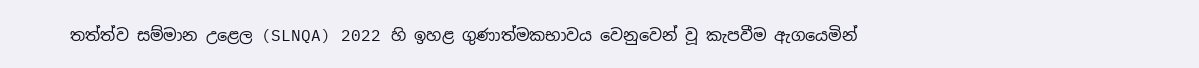තත්ත්ව සම්මාන උළෙල (SLNQA) 2022 හි ඉහළ ගුණාත්මකභාවය වෙනුවෙන් වූ කැපවීම ඇගයෙමින්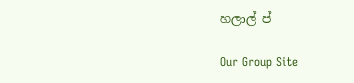හලාල් ප්

Our Group Site